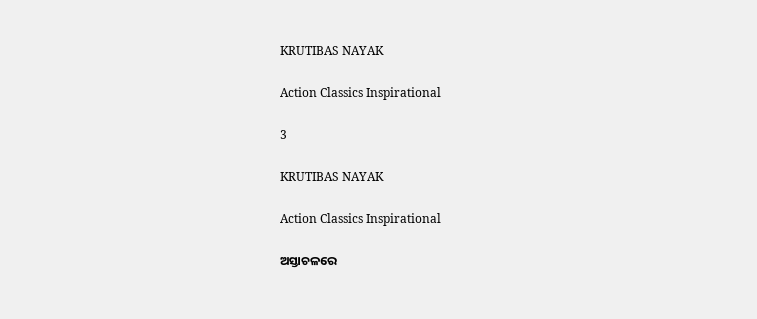KRUTIBAS NAYAK

Action Classics Inspirational

3

KRUTIBAS NAYAK

Action Classics Inspirational

ଅସ୍ତାଚଳରେ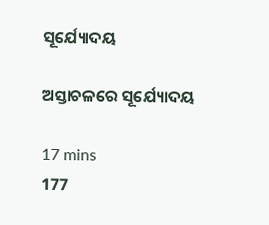ସୂର୍ଯ୍ୟୋଦୟ

ଅସ୍ତାଚଳରେ ସୂର୍ଯ୍ୟୋଦୟ

17 mins
177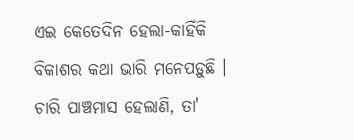ଏଇ କେତେଦିନ ହେଲା-କାହିଁକି ବିକାଶର କଥା ଭାରି ମନେପଡ଼ୁଛି । ଚାରି ପାଞ୍ଚମାସ ହେଲାଣି, ତା'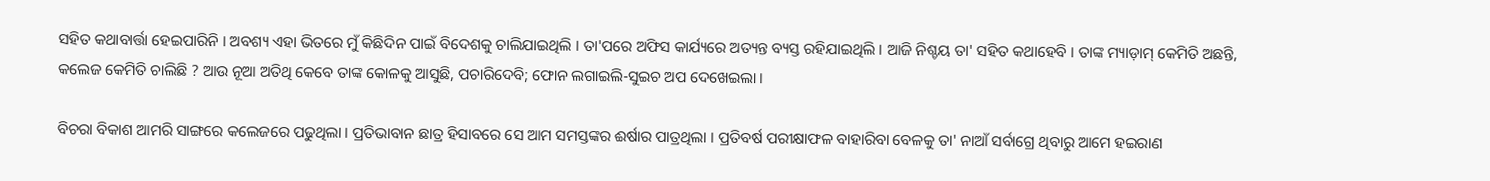ସହିତ କଥାବାର୍ତ୍ତା ହେଇପାରିନି । ଅବଶ୍ୟ ଏହା ଭିତରେ ମୁଁ କିଛିଦିନ ପାଇଁ ବିଦେଶକୁ ଚାଲିଯାଇଥିଲି । ତା'ପରେ ଅଫିସ କାର୍ଯ୍ୟରେ ଅତ୍ୟନ୍ତ ବ୍ୟସ୍ତ ରହିଯାଇଥିଲି । ଆଜି ନିଶ୍ଚୟ ତା' ସହିତ କଥାହେବି । ତାଙ୍କ ମ୍ୟାଡ଼ାମ୍ କେମିତି ଅଛନ୍ତି, କଲେଜ କେମିତି ଚାଲିଛି ? ଆଉ ନୂଆ ଅତିଥି କେବେ ତାଙ୍କ କୋଳକୁ ଆସୁଛି, ପଚାରିଦେବି; ଫୋନ ଲଗାଇଲି-ସୁଇଚ ଅପ ଦେଖେଇଲା ।

ବିଚରା ବିକାଶ ଆମରି ସାଙ୍ଗରେ କଲେଜରେ ପଢୁଥିଲା । ପ୍ରତିଭାବାନ ଛାତ୍ର ହିସାବରେ ସେ ଆମ ସମସ୍ତଙ୍କର ଈର୍ଷାର ପାତ୍ରଥିଲା । ପ୍ରତିବର୍ଷ ପରୀକ୍ଷାଫଳ ବାହାରିବା ବେଳକୁ ତା' ନାଆଁ ସର୍ବାଗ୍ରେ ଥିବାରୁ ଆମେ ହଇରାଣ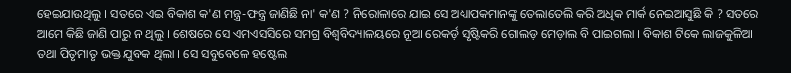ହେଇଯାଉଥିଲୁ । ସତରେ ଏଇ ବିକାଶ କ'ଣ ମନ୍ତ୍ର-ଫନ୍ତ୍ର ଜାଣିଛି ନା' କ'ଣ ? ନିରୋଳାରେ ଯାଇ ସେ ଅଧ୍ୟାପକମାନଙ୍କୁ ତେଲାତେଲି କରି ଅଧିକ ମାର୍କ ନେଇଆସୁଛି କି ? ସତରେ ଆମେ କିଛି ଜାଣି ପାରୁ ନ ଥିଲୁ । ଶେଷରେ ସେ ଏମଏସସିରେ ସମଗ୍ର ବିଶ୍ୱବିଦ୍ୟାଳୟରେ ନୂଆ ରେକର୍ଡ଼ ସୃଷ୍ଟିକରି ଗୋଲଡ଼ ମେଡ଼ାଲ ବି ପାଇଗଲା । ବିକାଶ ଟିକେ ଲାଜକୁଳିଆ ତଥା ପିତୃମାତୃ ଭକ୍ତ ଯୁବକ ଥିଲା । ସେ ସବୁବେଳେ ହଷ୍ଟେଲ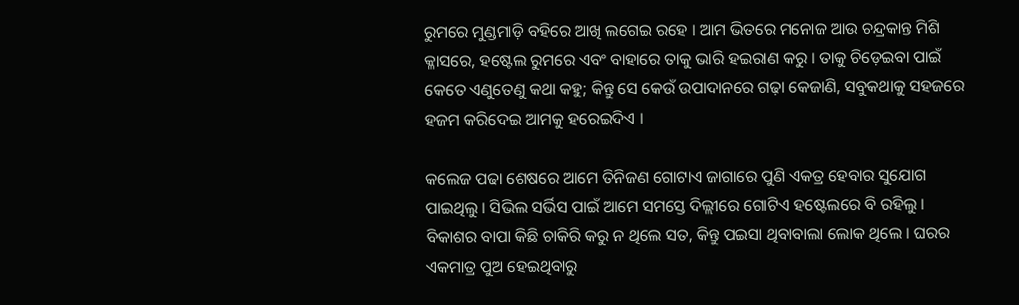ରୁମରେ ମୁଣ୍ଡମାଡ଼ି ବହିରେ ଆଖି ଲଗେଇ ରହେ । ଆମ ଭିତରେ ମନୋଜ ଆଉ ଚନ୍ଦ୍ରକାନ୍ତ ମିଶି କ୍ଳାସରେ, ହଷ୍ଟେଲ ରୁମରେ ଏବଂ ବାହାରେ ତାକୁ ଭାରି ହଇରାଣ କରୁ । ତାକୁ ଚିଡ଼େଇବା ପାଇଁ କେତେ ଏଣୁତେଣୁ କଥା କହୁ; କିନ୍ତୁ ସେ କେଉଁ ଉପାଦାନରେ ଗଢ଼ା କେଜାଣି, ସବୁକଥାକୁ ସହଜରେ ହଜମ କରିଦେଇ ଆମକୁ ହରେଇଦିଏ ।

କଲେଜ ପଢା ଶେଷରେ ଆମେ ତିନିଜଣ ଗୋଟାଏ ଜାଗାରେ ପୁଣି ଏକତ୍ର ହେବାର ସୁଯୋଗ ପାଇଥିଲୁ । ସିଭିଲ ସର୍ଭିସ ପାଇଁ ଆମେ ସମସ୍ତେ ଦିଲ୍ଲୀରେ ଗୋଟିଏ ହଷ୍ଟେଲରେ ବି ରହିଲୁ । ବିକାଶର ବାପା କିଛି ଚାକିରି କରୁ ନ ଥିଲେ ସତ, କିନ୍ତୁ ପଇସା ଥିବାବାଲା ଲୋକ ଥିଲେ । ଘରର ଏକମାତ୍ର ପୁଅ ହେଇଥିବାରୁ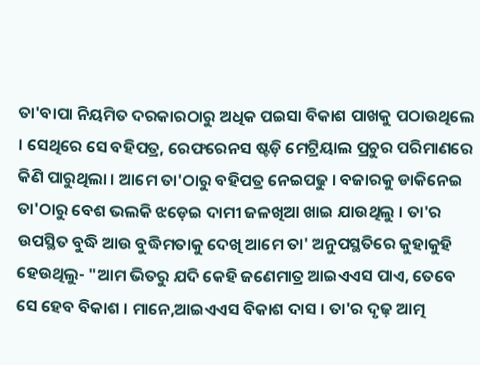ତା'ବାପା ନିୟମିତ ଦରକାରଠାରୁ ଅଧିକ ପଇସା ବିକାଶ ପାଖକୁ ପଠାଉଥିଲେ । ସେଥିରେ ସେ ବହିପତ୍ର, ରେଫରେନସ ଷ୍ଟଡ଼ି ମେଟ୍ରିୟାଲ ପ୍ରଚୁର ପରିମାଣରେ କିଣି ପାରୁଥିଲା । ଆମେ ତା'ଠାରୁ ବହିପତ୍ର ନେଇପଢୁ । ବଜାରକୁ ଡାକିନେଇ ତା'ଠାରୁ ବେଶ ଭଲକି ଝଡ଼େଇ ଦାମୀ ଜଳଖିଆ ଖାଇ ଯାଉଥିଲୁ । ତା'ର ଉପସ୍ଥିତ ବୁଦ୍ଧି ଆଉ ବୁଦ୍ଧିମତାକୁ ଦେଖି ଆମେ ତା' ଅନୁପସ୍ଥତିରେ କୁହାକୁହି ହେଉଥିଲୁ- "ଆମ ଭିତରୁ ଯଦି କେହି ଜଣେମାତ୍ର ଆଇଏଏସ ପାଏ, ତେବେ ସେ ହେବ ବିକାଶ । ମାନେ,ଆଇଏଏସ ବିକାଶ ଦାସ । ତା'ର ଦୃଢ଼ ଆତ୍ମ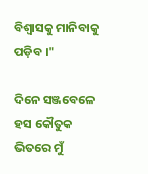ବିଶ୍ୱାସକୁ ମାନିବାକୁ ପଡ଼ିବ ।"

ଦିନେ ସଞ୍ଜବେଳେ ହସ କୌତୁକ ଭିତରେ ମୁଁ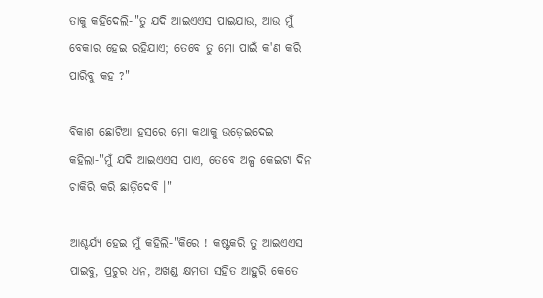ତାକୁ କହିଦେଲି-"ତୁ ଯଦି ଆଇଏଏସ ପାଇଯାଉ, ଆଉ ମୁଁ ବେକାର ହେଇ ରହିଯାଏ; ତେବେ ତୁ ମୋ ପାଇଁ କ'ଣ କରି ପାରିବୁ କହ ?"

ବିକାଶ ଛୋଟିଆ ହସରେ ମୋ କଥାକୁ ଉଡ଼େଇଦେଇ କହିଲା-"ମୁଁ ଯଦି ଆଇଏଏସ ପାଏ, ତେବେ ଅଳ୍ପ କେଇଟା ଦିନ ଚାକିରି କରି ଛାଡ଼ିଦେବି ।"

ଆଶ୍ଚର୍ଯ୍ୟ ହେଇ ମୁଁ କହିଲି-"କିରେ ! କଷ୍ଟକରି ତୁ ଆଇଏଏସ ପାଇବୁ, ପ୍ରଚୁର ଧନ, ଅଖଣ୍ଡ କ୍ଷମତା ସହିତ ଆହୁରି କେତେ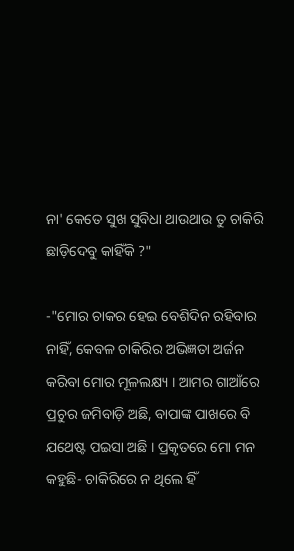ନା' କେତେ ସୁଖ ସୁବିଧା ଥାଉଥାଉ ତୁ ଚାକିରି ଛାଡ଼ିଦେବୁ କାହିଁକି ?"

-"ମୋର ଚାକର ହେଇ ବେଶିଦିନ ରହିବାର ନାହିଁ, କେବଳ ଚାକିରିର ଅଭିଜ୍ଞତା ଅର୍ଜନ କରିବା ମୋର ମୂଳଲକ୍ଷ୍ୟ । ଆମର ଗାଆଁରେ ପ୍ରଚୁର ଜମିବାଡ଼ି ଅଛି, ବାପାଙ୍କ ପାଖରେ ବି ଯଥେଷ୍ଟ ପଇସା ଅଛି । ପ୍ରକୃତରେ ମୋ ମନ କହୁଛି- ଚାକିରିରେ ନ ଥିଲେ ହିଁ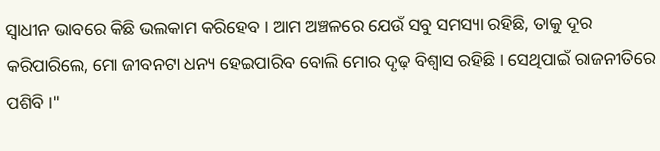ସ୍ୱାଧୀନ ଭାବରେ କିଛି ଭଲକାମ କରିହେବ । ଆମ ଅଞ୍ଚଳରେ ଯେଉଁ ସବୁ ସମସ୍ୟା ରହିଛି, ତାକୁ ଦୂର କରିପାରିଲେ, ମୋ ଜୀବନଟା ଧନ୍ୟ ହେଇପାରିବ ବୋଲି ମୋର ଦୃଢ଼ ବିଶ୍ୱାସ ରହିଛି । ସେଥିପାଇଁ ରାଜନୀତିରେ ପଶିବି ।"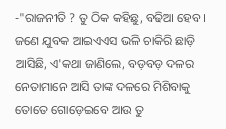-"ରାଜନୀତି ? ତୁ ଠିକ କହିଛୁ, ବଢିଆ ହେବ । ଜଣେ ଯୁବକ ଆଇଏଏସ ଭଳି ଚାକିରି ଛାଡ଼ି ଆସିଛି, ଏ'କଥା ଜାଣିଲେ, ବଡ଼ବଡ଼ ଦଳର ନେତାମାନେ ଆସି ତାଙ୍କ ଦଳରେ ମିଶିବାକୁ ତୋତେ ଗୋଡ଼େଇବେ ଆଉ ତୁ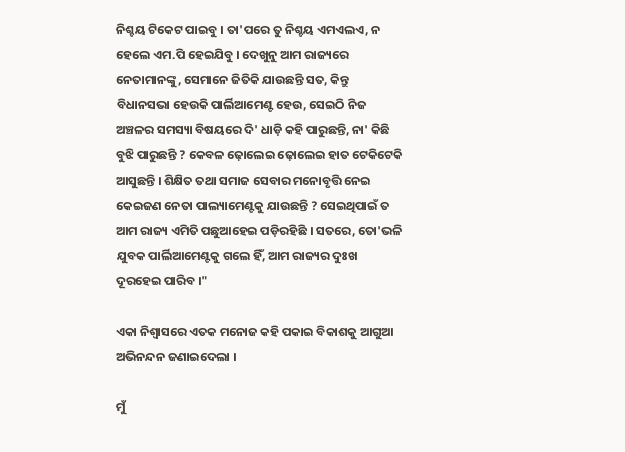ନିଶ୍ଚୟ ଟିକେଟ ପାଇବୁ । ତା'ପରେ ତୁ ନିଶ୍ଚୟ ଏମଏଲଏ, ନ ହେଲେ ଏମ.ପି ହେଇଯିବୁ । ଦେଖୁନୁ ଆମ ରାଜ୍ୟରେ ନେତାମାନଙ୍କୁ, ସେମାନେ ଜିତିକି ଯାଉଛନ୍ତି ସତ, କିନ୍ତୁ ବିଧାନସଭା ହେଉକି ପାର୍ଲିଆମେଣ୍ଟ ହେଉ, ସେଇଠି ନିଜ ଅଞ୍ଚଳର ସମସ୍ୟା ବିଷୟରେ ଦି' ଧାଡ଼ି କହି ପାରୁଛନ୍ତି, ନା' କିଛି ବୁଝି ପାରୁଛନ୍ତି ? କେବଳ ଢ଼ୋଲେଇ ଢ଼ୋଲେଇ ହାତ ଟେକିଟେକି ଆସୁଛନ୍ତି । ଶିକ୍ଷିତ ତଥା ସମାଜ ସେବାର ମନୋବୃତ୍ତି ନେଇ କେଇଜଣ ନେତା ପାଲ୍ୟାମେଣ୍ଟକୁ ଯାଉଛନ୍ତି ? ସେଇଥିପାଇଁ ତ ଆମ ରାଜ୍ୟ ଏମିତି ପଛୁଆହେଇ ପଡ଼ିରହିଛି । ସତରେ, ତୋ'ଭଳି ଯୁବକ ପାର୍ଲିଆମେଣ୍ଟକୁ ଗଲେ ହିଁ, ଆମ ରାଜ୍ୟର ଦୁଃଖ ଦୂରହେଇ ପାରିବ ।"

ଏକା ନିଶ୍ୱାସରେ ଏତକ ମନୋଜ କହି ପକାଇ ବିକାଶକୁ ଆଗୁଆ ଅଭିନନ୍ଦନ ଜଣାଇଦେଲା ।

ମୁଁ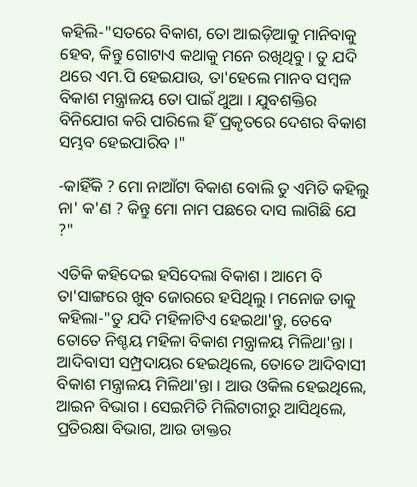କହିଲି-"ସତରେ ବିକାଶ, ତୋ ଆଇଡ଼ିଆକୁ ମାନିବାକୁ ହେବ, କିନ୍ତୁ ଗୋଟାଏ କଥାକୁ ମନେ ରଖିଥିବୁ । ତୁ ଯଦି ଥରେ ଏମ.ପି ହେଇଯାଉ, ତା'ହେଲେ ମାନବ ସମ୍ବଳ ବିକାଶ ମନ୍ତ୍ରାଳୟ ତୋ ପାଇଁ ଥୁଆ । ଯୁବଶକ୍ତିର ବିନିଯୋଗ କରି ପାରିଲେ ହିଁ ପ୍ରକୃତରେ ଦେଶର ବିକାଶ ସମ୍ଭବ ହେଇପାରିବ ।"

-କାହିଁକି ? ମୋ ନାଆଁଟା ବିକାଶ ବୋଲି ତୁ ଏମିତି କହିଲୁ ନା' କ'ଣ ? କିନ୍ତୁ ମୋ ନାମ ପଛରେ ଦାସ ଲାଗିଛି ଯେ ?"

ଏତିକି କହିଦେଇ ହସିଦେଲା ବିକାଶ । ଆମେ ବି ତା'ସାଙ୍ଗରେ ଖୁବ ଜୋରରେ ହସିଥିଲୁ । ମନୋଜ ତାକୁ କହିଲା-"ତୁ ଯଦି ମହିଳାଟିଏ ହେଇଥା'ନ୍ତୁ, ତେବେ ତୋତେ ନିଶ୍ଚୟ ମହିଳା ବିକାଶ ମନ୍ତ୍ରାଳୟ ମିଳିଥା'ନ୍ତା । ଆଦିବାସୀ ସମ୍ପ୍ରଦାୟର ହେଇଥିଲେ, ତୋତେ ଆଦିବାସୀ ବିକାଶ ମନ୍ତ୍ରାଳୟ ମିଳିଥା'ନ୍ତା । ଆଉ ଓକିଲ ହେଇଥିଲେ, ଆଇନ ବିଭାଗ । ସେଇମିତି ମିଲିଟାରୀରୁ ଆସିଥିଲେ, ପ୍ରତିରକ୍ଷା ବିଭାଗ, ଆଉ ଡାକ୍ତର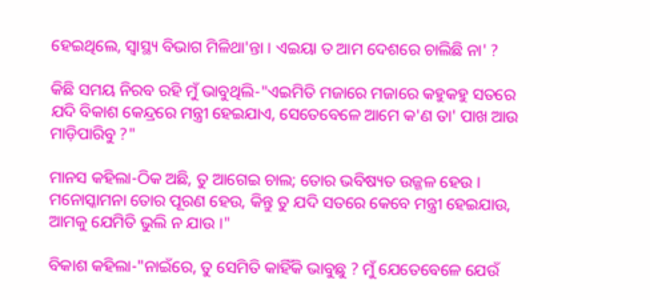ହେଇଥିଲେ, ସ୍ୱାସ୍ଥ୍ୟ ବିଭାଗ ମିଳିଥା'ନ୍ତା । ଏଇୟା ତ ଆମ ଦେଶରେ ଚାଲିଛି ନା' ?

କିଛି ସମୟ ନିରବ ରହି ମୁଁ ଭାବୁଥିଲି-"ଏଇମିତି ମଜାରେ ମଜାରେ କହୁକହୁ ସତରେ ଯଦି ବିକାଶ କେନ୍ଦ୍ରରେ ମନ୍ତ୍ରୀ ହେଇଯାଏ, ସେତେବେଳେ ଆମେ କ'ଣ ତା' ପାଖ ଆଉ ମାଡ଼ିପାରିବୁ ?"

ମାନସ କହିଲା-ଠିକ ଅଛି, ତୁ ଆଗେଇ ଚାଲ; ତୋର ଭବିଷ୍ୟତ ଉଜ୍ଜଳ ହେଉ । ମନୋସ୍କାମନା ତୋର ପୂରଣ ହେଉ, କିନ୍ତୁ ତୁ ଯଦି ସତରେ କେବେ ମନ୍ତ୍ରୀ ହେଇଯାଉ, ଆମକୁ ଯେମିତି ଭୁଲି ନ ଯାଉ ।"

ବିକାଶ କହିଲା-"ନାଇଁରେ, ତୁ ସେମିତି କାହିଁକି ଭାବୁଛୁ ? ମୁଁ ଯେତେବେଳେ ଯେଉଁ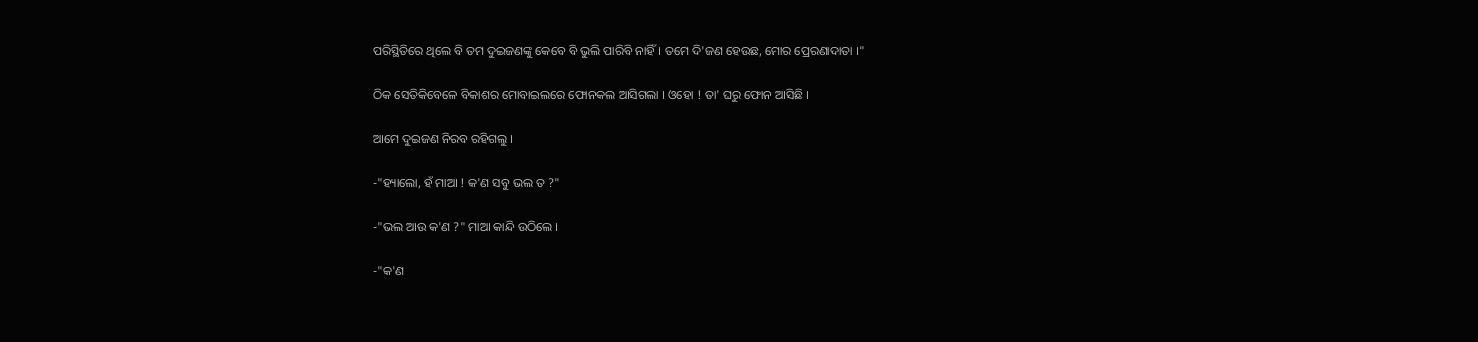ପରିସ୍ଥିତିରେ ଥିଲେ ବି ତମ ଦୁଇଜଣଙ୍କୁ କେବେ ବି ଭୁଲି ପାରିବି ନାହିଁ । ତମେ ଦି'ଜଣ ହେଉଛ, ମୋର ପ୍ରେରଣାଦାତା ।"

ଠିକ ସେତିକିବେଳେ ବିକାଶର ମୋବାଇଲରେ ଫୋନକଲ ଆସିଗଲା । ଓହୋ ! ତା' ଘରୁ ଫୋନ ଆସିଛି ।

ଆମେ ଦୁଇଜଣ ନିରବ ରହିଗଲୁ ।

-"ହ୍ୟାଲୋ, ହଁ ମାଆ ! କ'ଣ ସବୁ ଭଲ ତ ?"

-"ଭଲ ଆଉ କ'ଣ ?" ମାଆ କାନ୍ଦି ଉଠିଲେ ।

-"କ'ଣ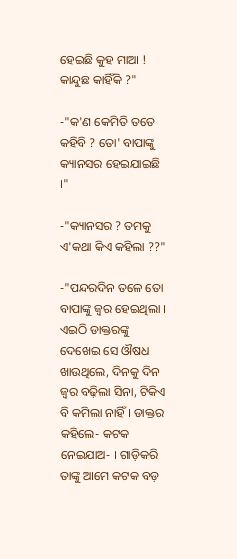ହେଇଛି କୁହ ମାଆ ! କାନ୍ଦୁଛ କାହିଁକି ?"

-"କ'ଣ କେମିତି ତତେ କହିବି ? ତୋ' ବାପାଙ୍କୁ କ୍ୟାନସର ହେଇଯାଇଛି ।"

-"କ୍ୟାନସର ? ତମକୁ ଏ'କଥା କିଏ କହିଲା ??"

-"ପନ୍ଦରଦିନ ତଳେ ତୋ ବାପାଙ୍କୁ ଜ୍ୱର ହେଇଥିଲା । ଏଇଠି ଡାକ୍ତରଙ୍କୁ ଦେଖେଇ ସେ ଔଷଧ ଖାଉଥିଲେ, ଦିନକୁ ଦିନ ଜ୍ୱର ବଢ଼ିଲା ସିନା, ଟିକିଏ ବି କମିଲା ନାହିଁ । ଡାକ୍ତର କହିଲେ- କଟକ ନେଇଯାଅ- । ଗାଡ଼ିକରି ତାଙ୍କୁ ଆମେ କଟକ ବଡ଼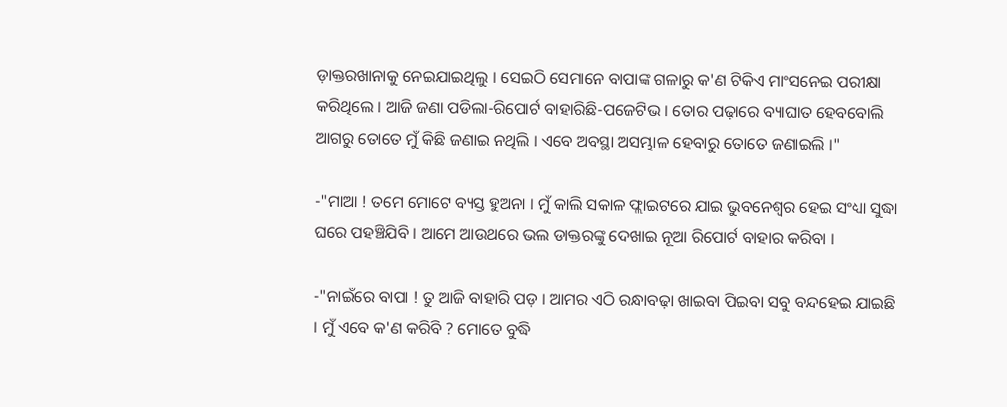ଡ଼ାକ୍ତରଖାନାକୁ ନେଇଯାଇଥିଲୁ । ସେଇଠି ସେମାନେ ବାପାଙ୍କ ଗଳାରୁ କ'ଣ ଟିକିଏ ମାଂସନେଇ ପରୀକ୍ଷା କରିଥିଲେ । ଆଜି ଜଣା ପଡିଲା-ରିପୋର୍ଟ ବାହାରିଛି-ପଜେଟିଭ । ତୋର ପଢ଼ାରେ ବ୍ୟାଘାତ ହେବବୋଲି ଆଗରୁ ତୋତେ ମୁଁ କିଛି ଜଣାଇ ନଥିଲି । ଏବେ ଅବସ୍ଥା ଅସମ୍ଭାଳ ହେବାରୁ ତୋତେ ଜଣାଇଲି ।"

-"ମାଆ ! ତମେ ମୋଟେ ବ୍ୟସ୍ତ ହୁଅନା । ମୁଁ କାଲି ସକାଳ ଫ୍ଲାଇଟରେ ଯାଇ ଭୁବନେଶ୍ୱର ହେଇ ସଂଧ୍ୟା ସୁଦ୍ଧା ଘରେ ପହଞ୍ଚିଯିବି । ଆମେ ଆଉଥରେ ଭଲ ଡାକ୍ତରଙ୍କୁ ଦେଖାଇ ନୂଆ ରିପୋର୍ଟ ବାହାର କରିବା ।

-"ନାଇଁରେ ବାପା ! ତୁ ଆଜି ବାହାରି ପଡ଼ । ଆମର ଏଠି ରନ୍ଧାବଢ଼ା ଖାଇବା ପିଇବା ସବୁ ବନ୍ଦହେଇ ଯାଇଛି । ମୁଁ ଏବେ କ'ଣ କରିବି ? ମୋତେ ବୁଦ୍ଧି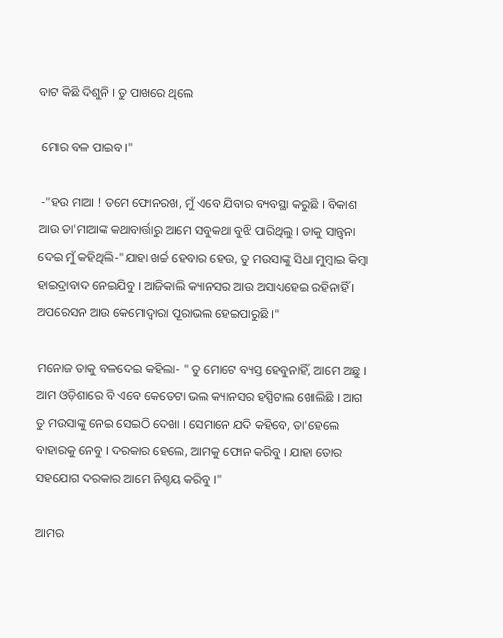ବାଟ କିଛି ଦିଶୁନି । ତୁ ପାଖରେ ଥିଲେ

 ମୋର ବଳ ପାଇବ ।"

 -"ହଉ ମାଆ ! ତମେ ଫୋନରଖ, ମୁଁ ଏବେ ଯିବାର ବ୍ୟବସ୍ଥା କରୁଛି । ବିକାଶ ଆଉ ତା'ମାଆଙ୍କ କଥାବାର୍ତ୍ତାରୁ ଆମେ ସବୁକଥା ବୁଝି ପାରିଥିଲୁ । ତାକୁ ସାନ୍ତ୍ୱନା ଦେଇ ମୁଁ କହିଥିଲି-"ଯାହା ଖର୍ଚ୍ଚ ହେବାର ହେଉ, ତୁ ମଉସାଙ୍କୁ ସିଧା ମୁମ୍ବାଇ କିମ୍ବା ହାଇଦ୍ରାବାଦ ନେଇଯିବୁ । ଆଜିକାଲି କ୍ୟାନସର ଆଉ ଅସାଧ୍ୟହେଇ ରହିନାହିଁ । ଅପରେସନ ଆଉ କେମୋଦ୍ୱାରା ପୂରାଭଲ ହେଇପାରୁଛି ।"

ମନୋଜ ତାକୁ ବଳଦେଇ କହିଲା- " ତୁ ମୋଟେ ବ୍ୟସ୍ତ ହେବୁନାହିଁ, ଆମେ ଅଛୁ । ଆମ ଓଡ଼ିଶାରେ ବି ଏବେ କେତେଟା ଭଲ କ୍ୟାନସର ହସ୍ପିଟାଲ ଖୋଲିଛି । ଆଗ ତୁ ମଉସାଙ୍କୁ ନେଇ ସେଇଠି ଦେଖା । ସେମାନେ ଯଦି କହିବେ, ତା'ହେଲେ ବାହାରକୁ ନେବୁ । ଦରକାର ହେଲେ, ଆମକୁ ଫୋନ କରିବୁ । ଯାହା ତୋର ସହଯୋଗ ଦରକାର ଆମେ ନିଶ୍ଚୟ କରିବୁ ।"

ଆମର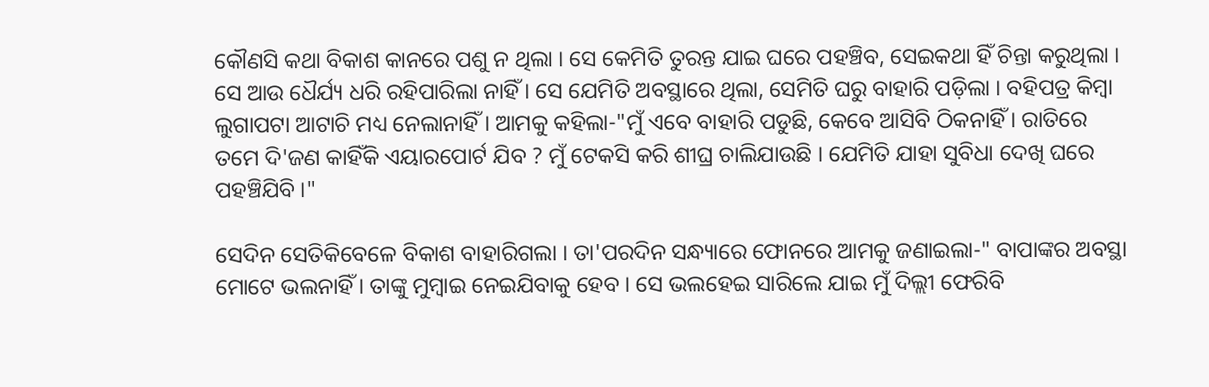କୌଣସି କଥା ବିକାଶ କାନରେ ପଶୁ ନ ଥିଲା । ସେ କେମିତି ତୁରନ୍ତ ଯାଇ ଘରେ ପହଞ୍ଚିବ, ସେଇକଥା ହିଁ ଚିନ୍ତା କରୁଥିଲା । ସେ ଆଉ ଧୈର୍ଯ୍ୟ ଧରି ରହିପାରିଲା ନାହିଁ । ସେ ଯେମିତି ଅବସ୍ଥାରେ ଥିଲା, ସେମିତି ଘରୁ ବାହାରି ପଡ଼ିଲା । ବହିପତ୍ର କିମ୍ବା ଲୁଗାପଟା ଆଟାଚି ମଧ୍ୟ ନେଲାନାହିଁ । ଆମକୁ କହିଲା-"ମୁଁ ଏବେ ବାହାରି ପଡୁଛି, କେବେ ଆସିବି ଠିକନାହିଁ । ରାତିରେ ତମେ ଦି'ଜଣ କାହିଁକି ଏୟାରପୋର୍ଟ ଯିବ ? ମୁଁ ଟେକସି କରି ଶୀଘ୍ର ଚାଲିଯାଉଛି । ଯେମିତି ଯାହା ସୁବିଧା ଦେଖି ଘରେ ପହଞ୍ଚିଯିବି ।"

ସେଦିନ ସେତିକିବେଳେ ବିକାଶ ବାହାରିଗଲା । ତା'ପରଦିନ ସନ୍ଧ୍ୟାରେ ଫୋନରେ ଆମକୁ ଜଣାଇଲା-" ବାପାଙ୍କର ଅବସ୍ଥା ମୋଟେ ଭଲନାହିଁ । ତାଙ୍କୁ ମୁମ୍ବାଇ ନେଇଯିବାକୁ ହେବ । ସେ ଭଲହେଇ ସାରିଲେ ଯାଇ ମୁଁ ଦିଲ୍ଲୀ ଫେରିବି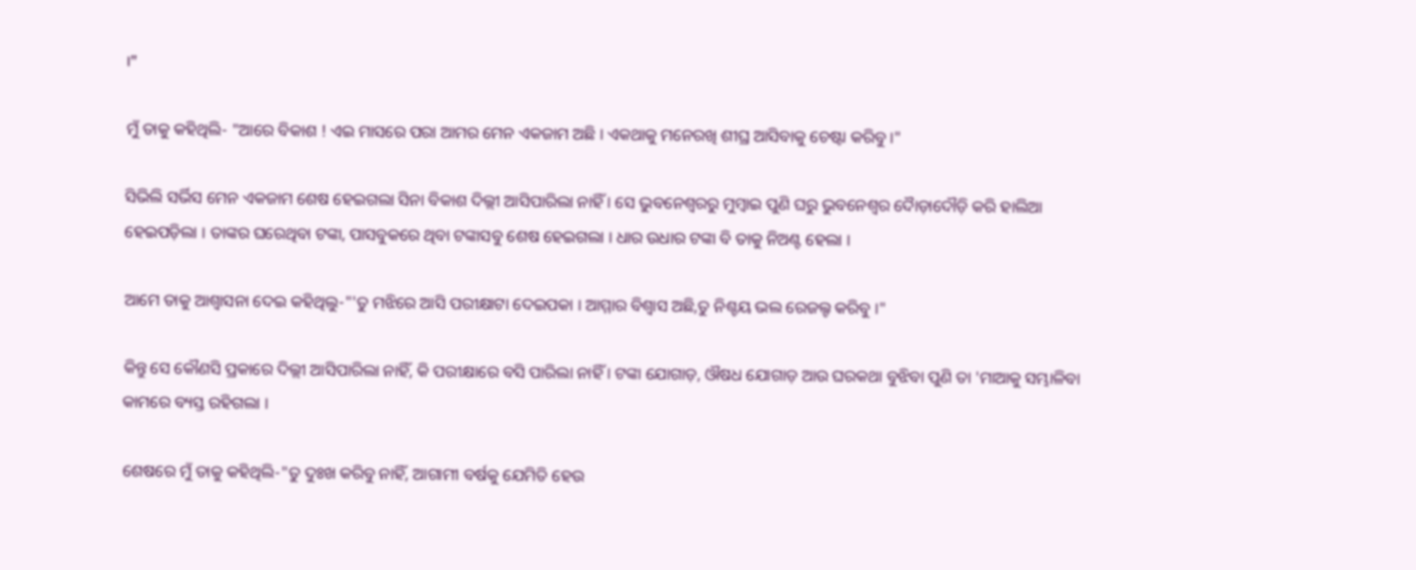।"

ମୁଁ ତାକୁ କହିଥିଲି- "ଆରେ ବିକାଶ ! ଏଇ ମାସରେ ପରା ଆମର ମେନ ଏକଜାମ ଅଛି । ଏକଥାକୁ ମନେରଖି ଶୀଘ୍ର ଆସିବାକୁ ଚେଷ୍ଟା କରିବୁ ।"

ସିଭିଲି ସର୍ଭିସ ମେନ ଏକଜାମ ଶେଷ ହେଇଗଲା ସିନା ବିକାଶ ଦିଲ୍ଲୀ ଆସିପାରିଲା ନାହିଁ । ସେ ଭୁବନେଶ୍ୱରରୁ ମୁମ୍ବାଇ ପୁଣି ଘରୁ ଭୁବନେଶ୍ୱର ଦୋୖଡ଼ାଦୌଡ଼ି କରି ହାଲିଆ ହେଇପଡ଼ିଲା । ତାଙ୍କର ଘରେଥିବା ଟଙ୍କା, ପାସବୁକରେ ଥିବା ଟଙ୍କାସବୁ ଶେଷ ହେଇଗଲା । ଧାର ଉଧାର ଟଙ୍କା ବି ତାକୁ ନିଅଣ୍ଟ ହେଲା ।

ଆମେ ତାକୁ ଆଶ୍ୱାସନା ଦେଇ କହିଥିଲୁ-"'ତୁ ମଝିରେ ଆସି ପରୀକ୍ଷାଟା ଦେଇପକା । ଆମ୍ମାର ବିଶ୍ୱାସ ଅଛି,ତୁ ନିଶ୍ଚୟ ଭଲ ରେଜଲ୍ଟ କରିବୁ ।"

କିନ୍ତୁ ସେ କୌଣସି ପ୍ରକାରେ ଦିଲ୍ଲୀ ଆସିପାରିଲା ନାହିଁ, କି ପରୀକ୍ଷାରେ ବସି ପାରିଲା ନାହିଁ । ଟଙ୍କା ଯୋଗାଡ଼, ଔଷଧ ଯୋଗାଡ଼ ଆଉ ଘରକଥା ବୁଝିବା ପୁଣି ତା 'ମାଆକୁ ସମ୍ଭାଳିବା କାମରେ ବ୍ୟସ୍ତ ରହିଗଲା ।

ଶେଷରେ ମୁଁ ତାକୁ କହିଥିଲି-"ତୁ ଦୁଃଖ କରିବୁ ନାହିଁ, ଆଗାମୀ ବର୍ଷକୁ ଯେମିତି ହେଉ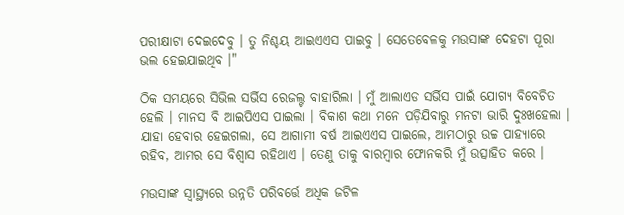ପରୀକ୍ଷାଟା ଦେଇଦେବୁ । ତୁ ନିଶ୍ଚୟ ଆଇଏଏସ ପାଇବୁ । ସେତେବେଳକୁ ମଉସାଙ୍କ ଦେହଟା ପୂରା ଭଲ ହେଇଯାଇଥିବ ।"

ଠିକ ସମୟରେ ସିଭିଲ ସର୍ଭିସ ରେଜଲ୍ଟ ବାହାରିଲା । ମୁଁ ଆଲାଏଡ ସର୍ଭିସ ପାଇଁ ଯୋଗ୍ୟ ବିବେଚିତ ହେଲି । ମାନସ ବି ଆଇପିଏସ ପାଇଲା । ବିକାଶ କଥା ମନେ ପଡ଼ିଯିବାରୁ ମନଟା ଭାରି ଦୁଃଖହେଲା । ଯାହା ହେବାର ହେଇଗଲା, ସେ ଆଗାମୀ ବର୍ଷ ଆଇଏଏସ ପାଇଲେ, ଆମଠାରୁ ଉଚ୍ଚ ପାହ୍ୟାରେ ରହିବ, ଆମର ସେ ବିଶ୍ୱାସ ରହିଥାଏ । ତେଣୁ ତାକୁ ବାରମ୍ବାର ଫୋନକରି ମୁଁ ଉତ୍ସାହିତ କରେ ।

ମଉସାଙ୍କ ସ୍ୱାସ୍ଥ୍ୟରେ ଉନ୍ନତି ପରିବର୍ତ୍ତେ ଅଧିକ ଜଟିଳ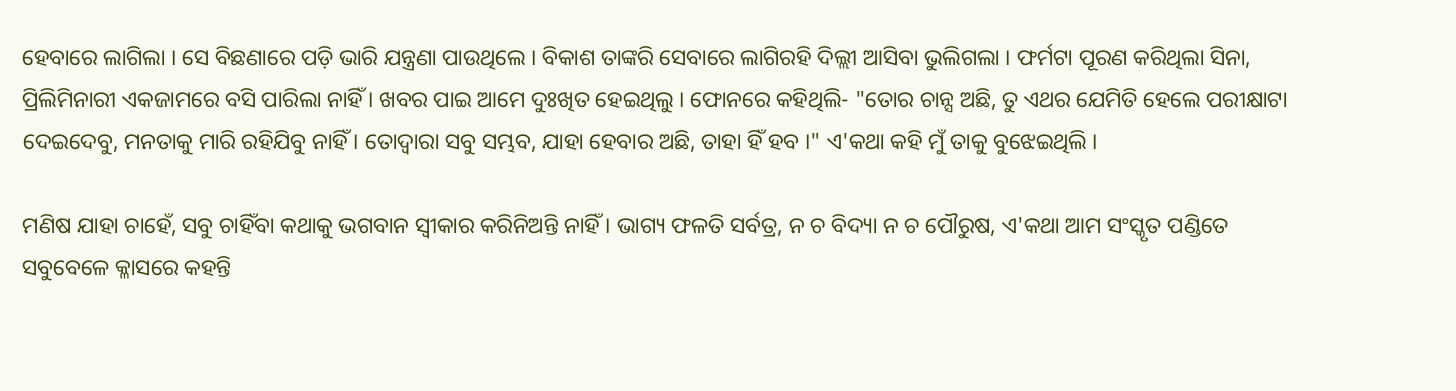ହେବାରେ ଲାଗିଲା । ସେ ବିଛଣାରେ ପଡ଼ି ଭାରି ଯନ୍ତ୍ରଣା ପାଉଥିଲେ । ବିକାଶ ତାଙ୍କରି ସେବାରେ ଲାଗିରହି ଦିଲ୍ଲୀ ଆସିବା ଭୁଲିଗଲା । ଫର୍ମଟା ପୂରଣ କରିଥିଲା ସିନା, ପ୍ରିଲିମିନାରୀ ଏକଜାମରେ ବସି ପାରିଲା ନାହିଁ । ଖବର ପାଇ ଆମେ ଦୁଃଖିତ ହେଇଥିଲୁ । ଫୋନରେ କହିଥିଲି- "ତୋର ଚାନ୍ସ ଅଛି, ତୁ ଏଥର ଯେମିତି ହେଲେ ପରୀକ୍ଷାଟା ଦେଇଦେବୁ, ମନତାକୁ ମାରି ରହିଯିବୁ ନାହିଁ । ତୋଦ୍ୱାରା ସବୁ ସମ୍ଭବ, ଯାହା ହେବାର ଅଛି, ତାହା ହିଁ ହବ ।" ଏ'କଥା କହି ମୁଁ ତାକୁ ବୁଝେଇଥିଲି ।

ମଣିଷ ଯାହା ଚାହେଁ, ସବୁ ଚାହିଁବା କଥାକୁ ଭଗବାନ ସ୍ୱୀକାର କରିନିଅନ୍ତି ନାହିଁ । ଭାଗ୍ୟ ଫଳତି ସର୍ବତ୍ର, ନ ଚ ବିଦ୍ୟା ନ ଚ ପୌରୁଷ, ଏ'କଥା ଆମ ସଂସ୍କୃତ ପଣ୍ଡିତେ ସବୁବେଳେ କ୍ଳାସରେ କହନ୍ତି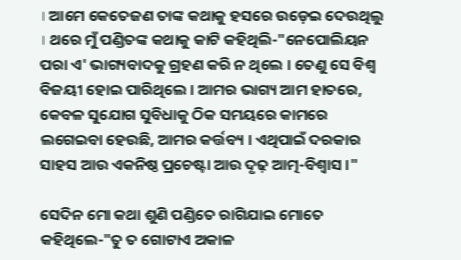। ଆମେ କେତେଜଣ ତାଙ୍କ କଥାକୁ ହସରେ ଉଡ଼େଇ ଦେଉଥିଲୁ । ଥରେ ମୁଁ ପଣ୍ଡିତଙ୍କ କଥାକୁ କାଟି କହିଥିଲି-"ନେପୋଲିୟନ ପରା ଏ' ଭାଗ୍ୟବାଦକୁ ଗ୍ରହଣ କରି ନ ଥିଲେ । ତେଣୁ ସେ ବିଶ୍ୱ ବିଜୟୀ ହୋଇ ପାରିଥିଲେ । ଆମର ଭାଗ୍ୟ ଆମ ହାତରେ, କେବଳ ସୁଯୋଗ ସୁବିଧାକୁ ଠିକ ସମୟରେ କାମରେ ଲଗେଇବା ହେଉଛି, ଆମର କର୍ତ୍ତବ୍ୟ । ଏଥିପାଇଁ ଦରକାର ସାହସ ଆଉ ଏକନିଷ୍ଠ ପ୍ରଚେଷ୍ଟା ଆଉ ଦୃଢ଼ ଆତ୍ମ-ବିଶ୍ୱାସ ।"

ସେଦିନ ମୋ କଥା ଶୁଣି ପଣ୍ଡିତେ ରାଗିଯାଇ ମୋତେ କହିଥିଲେ-"ତୁ ତ ଗୋଟାଏ ଅକାଳ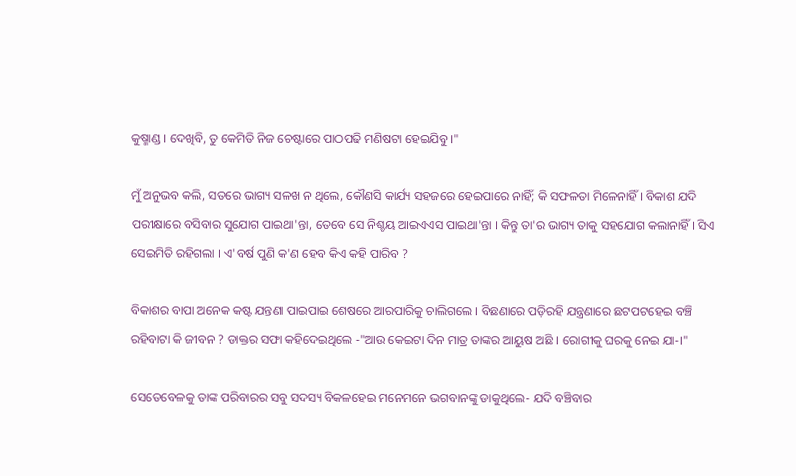କୁଷ୍ମାଣ୍ଡ । ଦେଖିବି, ତୁ କେମିତି ନିଜ ଚେଷ୍ଟାରେ ପାଠପଢି ମଣିଷଟା ହେଇଯିବୁ ।"

ମୁଁ ଅନୁଭବ କଲି, ସତରେ ଭାଗ୍ୟ ସଳଖ ନ ଥିଲେ, କୌଣସି କାର୍ଯ୍ୟ ସହଜରେ ହେଇପାରେ ନାହିଁ; କି ସଫଳତା ମିଳେନାହିଁ । ବିକାଶ ଯଦି ପରୀକ୍ଷାରେ ବସିବାର ସୁଯୋଗ ପାଇଥା'ନ୍ତା, ତେବେ ସେ ନିଶ୍ଚୟ ଆଇଏଏସ ପାଇଥା'ନ୍ତା । କିନ୍ତୁ ତା'ର ଭାଗ୍ୟ ତାକୁ ସହଯୋଗ କଲାନାହିଁ । ସିଏ ସେଇମିତି ରହିଗଲା । ଏ'ବର୍ଷ ପୁଣି କ'ଣ ହେବ କିଏ କହି ପାରିବ ?

ବିକାଶର ବାପା ଅନେକ କଷ୍ଟ ଯନ୍ତଣା ପାଇପାଇ ଶେଷରେ ଆରପାରିକୁ ଚାଲିଗଲେ । ବିଛଣାରେ ପଡ଼ିରହି ଯନ୍ତ୍ରଣାରେ ଛଟପଟହେଇ ବଞ୍ଚି ରହିବାଟା କି ଜୀବନ ? ଡାକ୍ତର ସଫା କହିଦେଇଥିଲେ -"ଆଉ କେଇଟା ଦିନ ମାତ୍ର ତାଙ୍କର ଆୟୁଷ ଅଛି । ରୋଗୀକୁ ଘରକୁ ନେଇ ଯା-।"

ସେତେବେଳକୁ ତାଙ୍କ ପରିବାରର ସବୁ ସଦସ୍ୟ ବିକଳହେଇ ମନେମନେ ଭଗବାନଙ୍କୁ ଡାକୁଥିଲେ- ଯଦି ବଞ୍ଚିବାର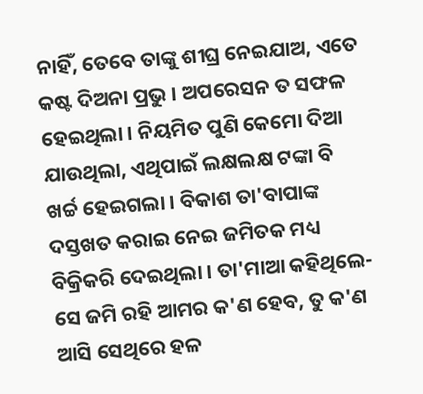ନାହିଁ, ତେବେ ତାଙ୍କୁ ଶୀଘ୍ର ନେଇଯାଅ, ଏତେ କଷ୍ଟ ଦିଅନା ପ୍ରଭୁ । ଅପରେସନ ତ ସଫଳ ହେଇଥିଲା । ନିୟମିତ ପୁଣି କେମୋ ଦିଆ ଯାଉଥିଲା, ଏଥିପାଇଁ ଲକ୍ଷଲକ୍ଷ ଟଙ୍କା ବି ଖର୍ଚ୍ଚ ହେଇଗଲା । ବିକାଶ ତା'ବାପାଙ୍କ ଦସ୍ତଖତ କରାଇ ନେଇ ଜମିତକ ମଧ୍ୟ ବିକ୍ରିକରି ଦେଇଥିଲା । ତା'ମାଆ କହିଥିଲେ- ସେ ଜମି ରହି ଆମର କ'ଣ ହେବ, ତୁ କ'ଣ ଆସି ସେଥିରେ ହଳ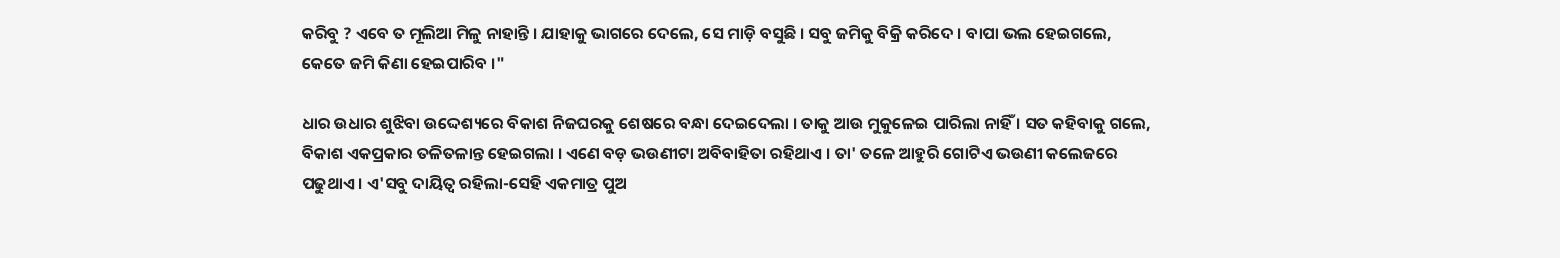କରିବୁ ? ଏବେ ତ ମୂଲିଆ ମିଳୁ ନାହାନ୍ତି । ଯାହାକୁ ଭାଗରେ ଦେଲେ, ସେ ମାଡ଼ି ବସୁଛି । ସବୁ ଜମିକୁ ବିକ୍ରି କରିଦେ । ବାପା ଭଲ ହେଇଗଲେ, କେତେ ଜମି କିଣା ହେଇପାରିବ ।"

ଧାର ଉଧାର ଶୁଝିବା ଉଦ୍ଦେଶ୍ୟରେ ବିକାଶ ନିଜଘରକୁ ଶେଷରେ ବନ୍ଧା ଦେଇଦେଲା । ତାକୁ ଆଉ ମୁକୁଳେଇ ପାରିଲା ନାହିଁ । ସତ କହିବାକୁ ଗଲେ, ବିକାଶ ଏକପ୍ରକାର ତଳିତଳାନ୍ତ ହେଇଗଲା । ଏଣେ ବଡ଼ ଭଉଣୀଟା ଅବିବାହିତା ରହିଥାଏ । ତା' ତଳେ ଆହୁରି ଗୋଟିଏ ଭଉଣୀ କଲେଜରେ ପଢୁଥାଏ । ଏ'ସବୁ ଦାୟିତ୍ୱ ରହିଲା-ସେହି ଏକମାତ୍ର ପୁଅ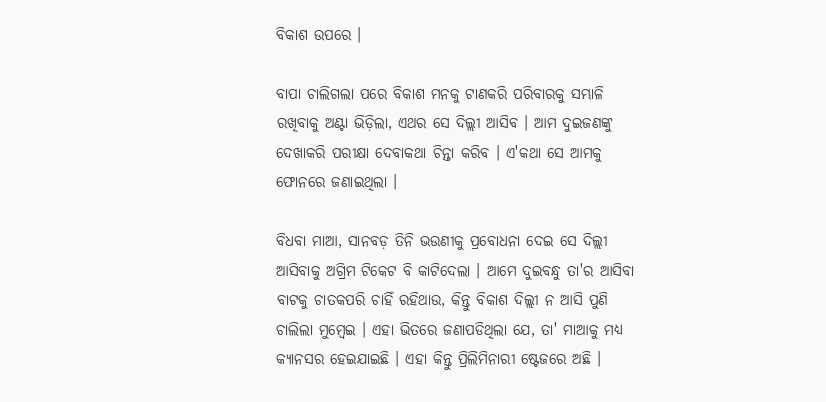ବିକାଶ ଉପରେ ।

ବାପା ଚାଲିଗଲା ପରେ ବିକାଶ ମନକୁ ଟାଣକରି ପରିବାରକୁ ସମ୍ଭାଳି ରଖିବାକୁ ଅଣ୍ଟା ଭିଡ଼ିଲା, ଏଥର ସେ ଦିଲ୍ଲୀ ଆସିବ । ଆମ ଦୁଇଜଣଙ୍କୁ ଦେଖାକରି ପରୀକ୍ଷା ଦେବାକଥା ଚିନ୍ତା କରିବ । ଏ'କଥା ସେ ଆମକୁ ଫୋନରେ ଜଣାଇଥିଲା ।

ବିଧବା ମାଆ, ସାନବଡ଼ ତିନି ଭଉଣୀକୁ ପ୍ରବୋଧନା ଦେଇ ସେ ଦିଲ୍ଲୀ ଆସିବାକୁ ଅଗ୍ରିମ ଟିକେଟ ବି କାଟିଦେଲା । ଆମେ ଦୁଇବନ୍ଧୁ ତା'ର ଆସିବା ବାଟକୁ ଚାତକପରି ଚାହିଁ ରହିଥାଉ, କିନ୍ତୁ ବିକାଶ ଦିଲ୍ଲୀ ନ ଆସି ପୁଣି ଚାଲିଲା ମୁମ୍ବେଇ । ଏହା ଭିତରେ ଜଣାପଡିଥିଲା ଯେ, ତା' ମାଆକୁ ମଧ୍ୟ କ୍ୟାନସର ହେଇଯାଇଛି । ଏହା କିନ୍ତୁ ପ୍ରିଲିମିନାରୀ ଷ୍ଟେଜରେ ଅଛି ।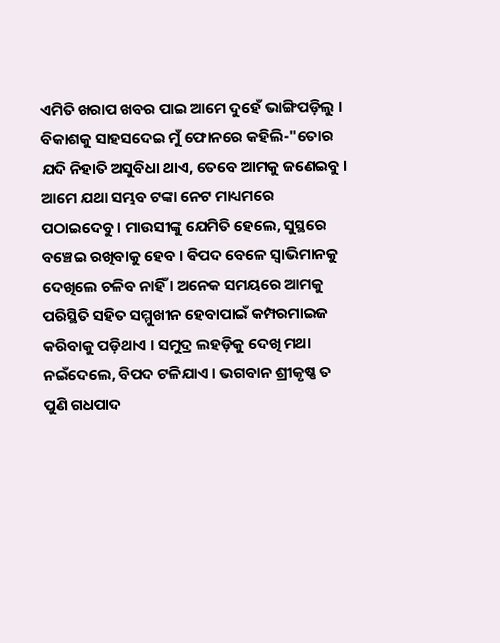ଏମିତି ଖରାପ ଖବର ପାଇ ଆମେ ଦୁହେଁ ଭାଙ୍ଗିପଡ଼ିଲୁ । ବିକାଶକୁ ସାହସଦେଇ ମୁଁ ଫୋନରେ କହିଲି-"ତୋର ଯଦି ନିହାତି ଅସୁବିଧା ଥାଏ, ତେବେ ଆମକୁ ଜଣେଇବୁ । ଆମେ ଯଥା ସମ୍ଭବ ଟଙ୍କା ନେଟ ମାଧ୍ୟମରେ ପଠାଇଦେବୁ । ମାଉସୀଙ୍କୁ ଯେମିତି ହେଲେ, ସୁସ୍ଥରେ ବଞ୍ଚେଇ ରଖିବାକୁ ହେବ । ଵିପଦ ବେଳେ ସ୍ୱାଭିମାନକୁ ଦେଖିଲେ ଚଳିବ ନାହିଁ । ଅନେକ ସମୟରେ ଆମକୁ ପରିସ୍ଥିତି ସହିତ ସମ୍ମୁଖୀନ ହେବାପାଇଁ କମ୍ପରମାଇଜ କରିବାକୁ ପଡ଼ିଥାଏ । ସମୁଦ୍ର ଲହଡ଼ିକୁ ଦେଖି ମଥା ନଇଁଦେଲେ, ବିପଦ ଟଳିଯାଏ । ଭଗବାନ ଶ୍ରୀକୃଷ୍ଣ ତ ପୁଣି ଗଧପାଦ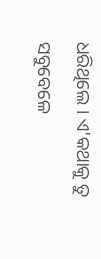ଧରିଥିଲେ । ଏ'କଥାକୁ ତୁ ସବୁବେଳେ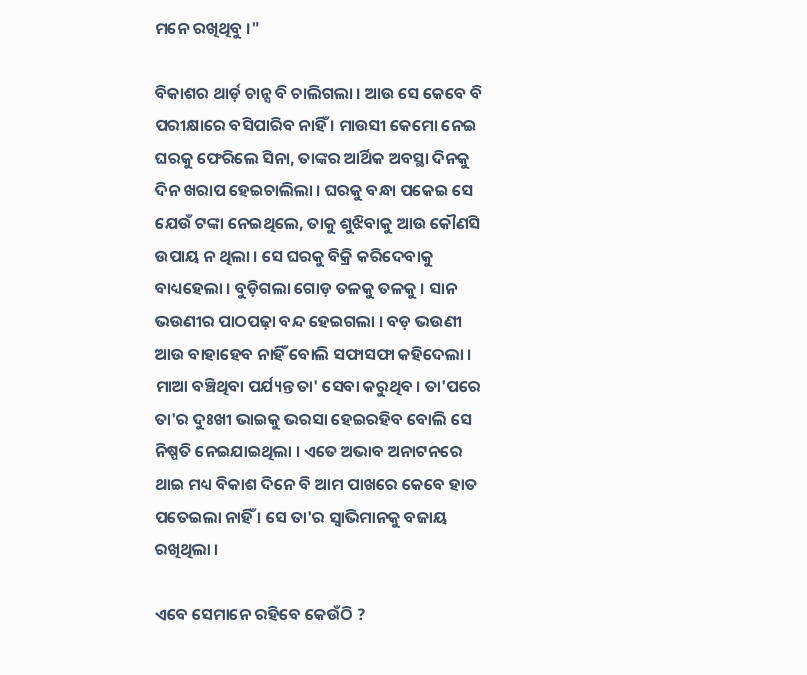ମନେ ରଖିଥିବୁ ।"

ବିକାଶର ଥାର୍ଡ଼ ଚାନ୍ସ ବି ଚାଲିଗଲା । ଆଉ ସେ କେବେ ବି ପରୀକ୍ଷାରେ ବସିପାରିବ ନାହିଁ । ମାଉସୀ କେମୋ ନେଇ ଘରକୁ ଫେରିଲେ ସିନା, ତାଙ୍କର ଆର୍ଥିକ ଅବସ୍ଥା ଦିନକୁ ଦିନ ଖରାପ ହେଇଚାଲିଲା । ଘରକୁ ବନ୍ଧା ପକେଇ ସେ ଯେଉଁ ଟଙ୍କା ନେଇଥିଲେ, ତାକୁ ଶୁଝିବାକୁ ଆଉ କୌଣସି ଉପାୟ ନ ଥିଲା । ସେ ଘରକୁ ବିକ୍ରି କରିଦେବାକୁ ବାଧ୍ୟହେଲା । ବୁଡ଼ିଗଲା ଗୋଡ଼ ତଳକୁ ତଳକୁ । ସାନ ଭଉଣୀର ପାଠପଢ଼ା ବନ୍ଦ ହେଇଗଲା । ବଡ଼ ଭଉଣୀ ଆଉ ବାହାହେବ ନାହିଁ ବୋଲି ସଫାସଫା କହିଦେଲା । ମାଆ ବଞ୍ଚିଥିବା ପର୍ଯ୍ୟନ୍ତ ତା' ସେବା କରୁଥିବ । ତା'ପରେ ତା'ର ଦୁଃଖୀ ଭାଇକୁ ଭରସା ହେଇରହିବ ବୋଲି ସେ ନିଷ୍ପତି ନେଇଯାଇଥିଲା । ଏତେ ଅଭାବ ଅନାଟନରେ ଥାଇ ମଧ୍ୟ ବିକାଶ ଦିନେ ବି ଆମ ପାଖରେ କେବେ ହାତ ପତେଇଲା ନାହିଁ । ସେ ତା'ର ସ୍ୱାଭିମାନକୁ ବଜାୟ ରଖିଥିଲା ।

ଏବେ ସେମାନେ ରହିବେ କେଉଁଠି ?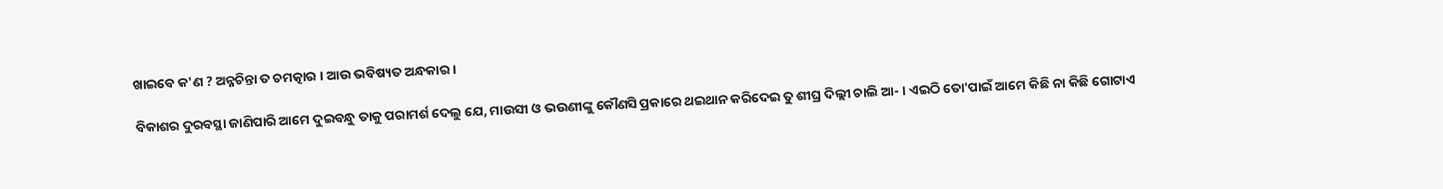ଖାଇବେ କ'ଣ ? ଅନ୍ନଚିନ୍ତା ତ ଚମତ୍କାର । ଆଉ ଭବିଷ୍ୟତ ଅନ୍ଧକାର ।

ବିକାଶର ଦୁରବସ୍ଥା ଜାଣିପାରି ଆମେ ଦୁଇବନ୍ଧୁ ତାକୁ ପରାମର୍ଶ ଦେଲୁ ଯେ, ମାଉସୀ ଓ ଭଉଣୀଙ୍କୁ କୌଣସି ପ୍ରକାରେ ଥଇଥାନ କରିଦେଇ ତୁ ଶୀଘ୍ର ଦିଲ୍ଲୀ ଚାଲି ଆ- । ଏଇଠି ତୋ'ପାଇଁ ଆମେ କିଛି ନା କିଛି ଗୋଟାଏ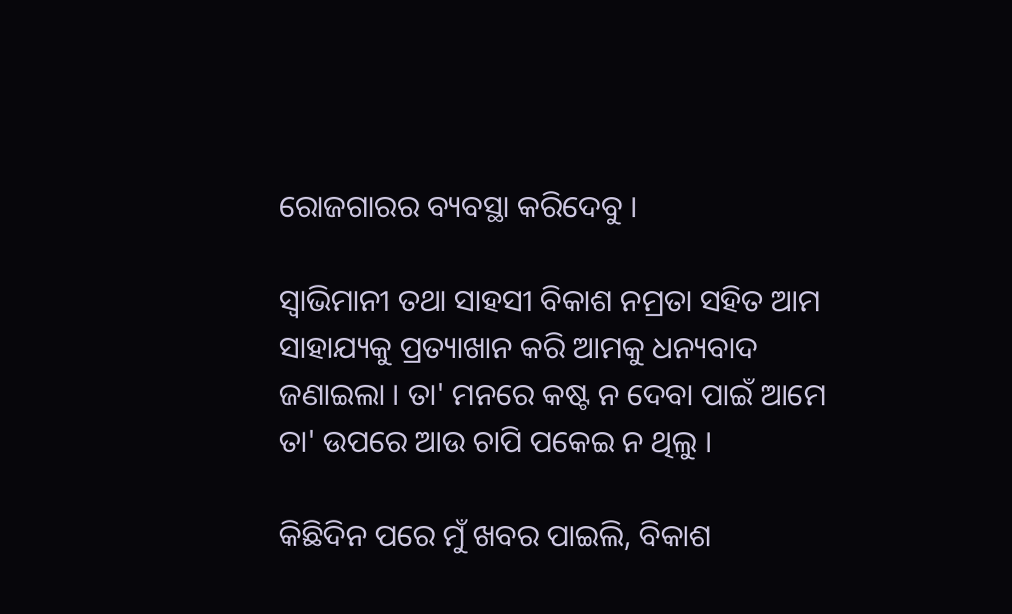ରୋଜଗାରର ବ୍ୟବସ୍ଥା କରିଦେବୁ ।

ସ୍ୱାଭିମାନୀ ତଥା ସାହସୀ ବିକାଶ ନମ୍ରତା ସହିତ ଆମ ସାହାଯ୍ୟକୁ ପ୍ରତ୍ୟାଖାନ କରି ଆମକୁ ଧନ୍ୟବାଦ ଜଣାଇଲା । ତା' ମନରେ କଷ୍ଟ ନ ଦେବା ପାଇଁ ଆମେ ତା' ଉପରେ ଆଉ ଚାପି ପକେଇ ନ ଥିଲୁ ।

କିଛିଦିନ ପରେ ମୁଁ ଖବର ପାଇଲି, ବିକାଶ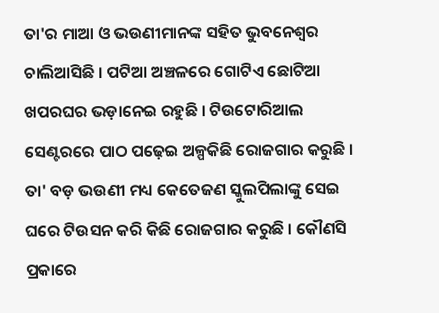ତା'ର ମାଆ ଓ ଭଉଣୀମାନଙ୍କ ସହିତ ଭୁବନେଶ୍ୱର ଚାଲିଆସିଛି । ପଟିଆ ଅଞ୍ଚଳରେ ଗୋଟିଏ ଛୋଟିଆ ଖପରଘର ଭଡ଼ାନେଇ ରହୁଛି । ଟିଉଟୋରିଆଲ ସେଣ୍ଟରରେ ପାଠ ପଢ଼େଇ ଅଳ୍ପକିଛି ରୋଜଗାର କରୁଛି । ତା' ବଡ଼ ଭଉଣୀ ମଧ୍ୟ କେତେଜଣ ସ୍କୁଲପିଲାଙ୍କୁ ସେଇ ଘରେ ଟିଉସନ କରି କିଛି ରୋଜଗାର କରୁଛି । କୌଣସି ପ୍ରକାରେ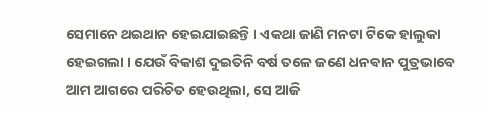ସେମାନେ ଥଇଥାନ ହେଇଯାଇଛନ୍ତି । ଏକଥା ଜାଣି ମନଟା ଟିକେ ହାଲୁକା ହେଇଗଲା । ଯେଉଁ ବିକାଶ ଦୁଇତିନି ବର୍ଷ ତଳେ ଜଣେ ଧନଵାନ ପୁତ୍ରଭାବେ ଆମ ଆଗରେ ପରିଚିତ ହେଉଥିଲା, ସେ ଆଜି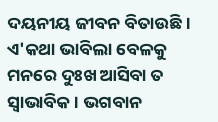ଦୟନୀୟ ଜୀବନ ବିତାଉଛି । ଏ'କଥା ଭାବିଲା ବେଳକୁ ମନରେ ଦୁଃଖ ଆସିବା ତ ସ୍ୱାଭାବିକ । ଭଗବାନ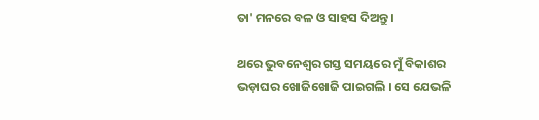ତା' ମନରେ ବଳ ଓ ସାହସ ଦିଅନ୍ତୁ ।

ଥରେ ଭୁବନେଶ୍ୱର ଗସ୍ତ ସମୟରେ ମୁଁ ବିକାଶର ଭଡ଼ାଘର ଖୋଜିଖୋଜି ପାଇଗଲି । ସେ ଯେଭଳି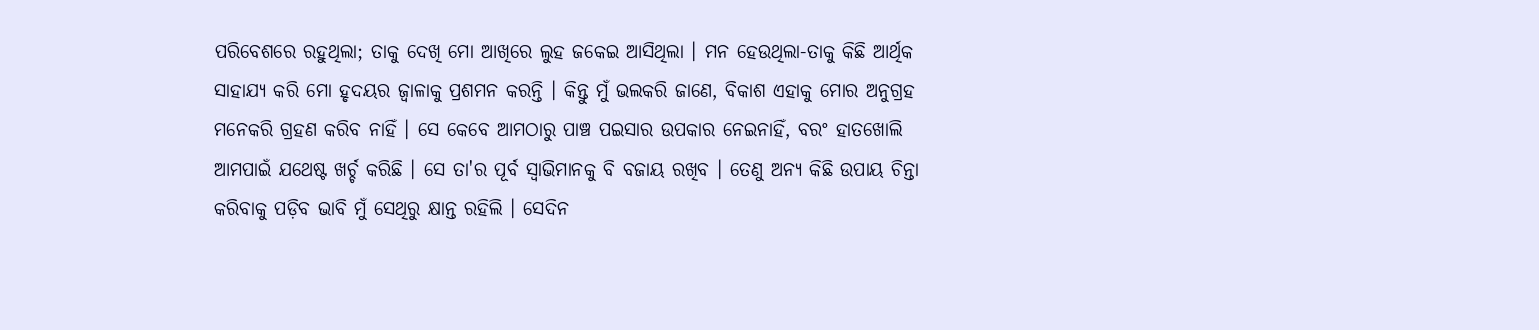ପରିବେଶରେ ରହୁଥିଲା; ତାକୁ ଦେଖି ମୋ ଆଖିରେ ଲୁହ ଜକେଇ ଆସିଥିଲା । ମନ ହେଉଥିଲା-ତାକୁ କିଛି ଆର୍ଥିକ ସାହାଯ୍ୟ କରି ମୋ ହୃଦୟର ଜ୍ୱାଳାକୁ ପ୍ରଶମନ କରନ୍ତି । କିନ୍ତୁ ମୁଁ ଭଲକରି ଜାଣେ, ବିକାଶ ଏହାକୁ ମୋର ଅନୁଗ୍ରହ ମନେକରି ଗ୍ରହଣ କରିବ ନାହିଁ । ସେ କେବେ ଆମଠାରୁ ପାଞ୍ଚ ପଇସାର ଉପକାର ନେଇନାହିଁ, ବରଂ ହାତଖୋଲି ଆମପାଇଁ ଯଥେଷ୍ଟ ଖର୍ଚ୍ଚ କରିଛି । ସେ ତା'ର ପୂର୍ବ ସ୍ୱାଭିମାନକୁ ବି ବଜାୟ ରଖିବ । ତେଣୁ ଅନ୍ୟ କିଛି ଉପାୟ ଚିନ୍ତା କରିବାକୁ ପଡ଼ିବ ଭାବି ମୁଁ ସେଥିରୁ କ୍ଷାନ୍ତ ରହିଲି । ସେଦିନ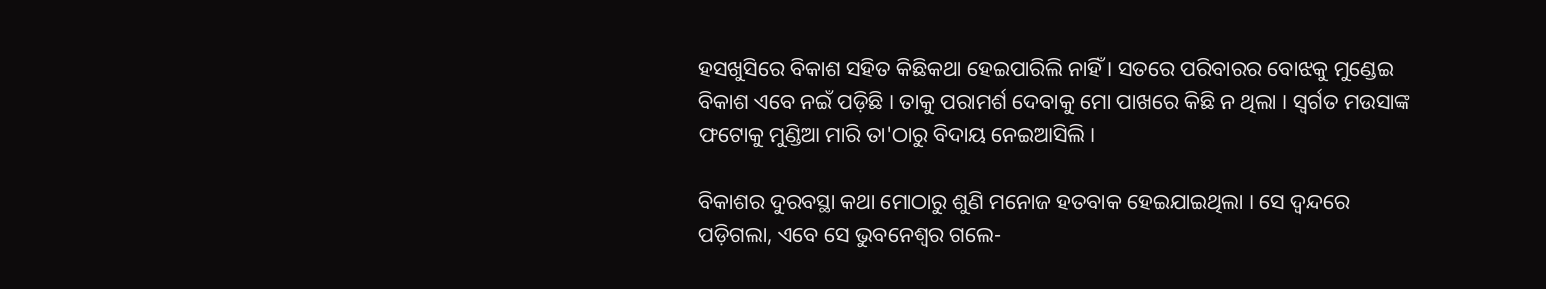ହସଖୁସିରେ ବିକାଶ ସହିତ କିଛିକଥା ହେଇପାରିଲି ନାହିଁ । ସତରେ ପରିବାରର ବୋଝକୁ ମୁଣ୍ଡେଇ ବିକାଶ ଏବେ ନଇଁ ପଡ଼ିଛି । ତାକୁ ପରାମର୍ଶ ଦେବାକୁ ମୋ ପାଖରେ କିଛି ନ ଥିଲା । ସ୍ୱର୍ଗତ ମଉସାଙ୍କ ଫଟୋକୁ ମୁଣ୍ଡିଆ ମାରି ତା'ଠାରୁ ବିଦାୟ ନେଇଆସିଲି ।

ବିକାଶର ଦୁରବସ୍ଥା କଥା ମୋଠାରୁ ଶୁଣି ମନୋଜ ହତବାକ ହେଇଯାଇଥିଲା । ସେ ଦ୍ଵନ୍ଦରେ ପଡ଼ିଗଲା, ଏବେ ସେ ଭୁବନେଶ୍ୱର ଗଲେ-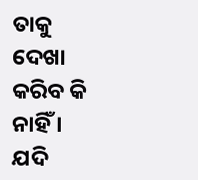ତାକୁ ଦେଖା କରିବ କି ନାହିଁ । ଯଦି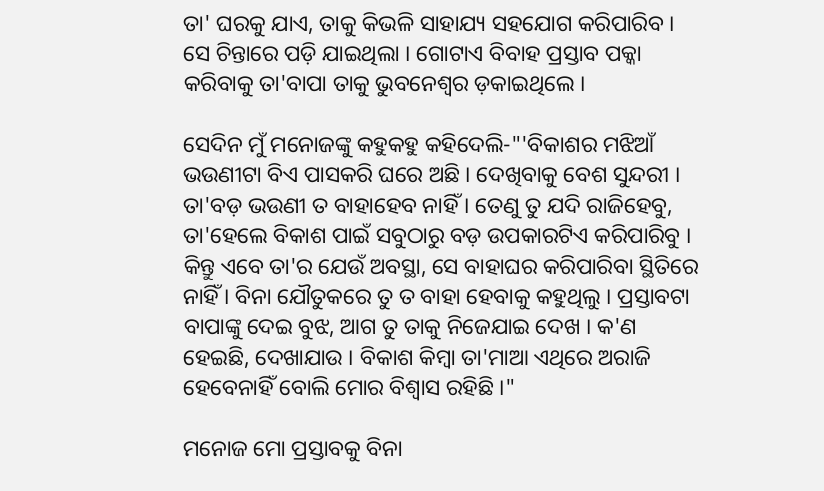ତା' ଘରକୁ ଯାଏ, ତାକୁ କିଭଳି ସାହାଯ୍ୟ ସହଯୋଗ କରିପାରିବ । ସେ ଚିନ୍ତାରେ ପଡ଼ି ଯାଇଥିଲା । ଗୋଟାଏ ବିବାହ ପ୍ରସ୍ତାବ ପକ୍କା କରିବାକୁ ତା'ବାପା ତାକୁ ଭୁବନେଶ୍ୱର ଡ଼କାଇଥିଲେ ।

ସେଦିନ ମୁଁ ମନୋଜଙ୍କୁ କହୁକହୁ କହିଦେଲି-"'ବିକାଶର ମଝିଆଁ ଭଉଣୀଟା ବିଏ ପାସକରି ଘରେ ଅଛି । ଦେଖିବାକୁ ବେଶ ସୁନ୍ଦରୀ । ତା'ବଡ଼ ଭଉଣୀ ତ ବାହାହେବ ନାହିଁ । ତେଣୁ ତୁ ଯଦି ରାଜିହେବୁ, ତା'ହେଲେ ବିକାଶ ପାଇଁ ସବୁଠାରୁ ବଡ଼ ଉପକାରଟିଏ କରିପାରିବୁ । କିନ୍ତୁ ଏବେ ତା'ର ଯେଉଁ ଅବସ୍ଥା, ସେ ବାହାଘର କରିପାରିବା ସ୍ଥିତିରେ ନାହିଁ । ବିନା ଯୌତୁକରେ ତୁ ତ ବାହା ହେବାକୁ କହୁଥିଲୁ । ପ୍ରସ୍ତାବଟା ବାପାଙ୍କୁ ଦେଇ ବୁଝ, ଆଗ ତୁ ତାକୁ ନିଜେଯାଇ ଦେଖ । କ'ଣ ହେଇଛି, ଦେଖାଯାଉ । ବିକାଶ କିମ୍ବା ତା'ମାଆ ଏଥିରେ ଅରାଜି ହେବେନାହିଁ ବୋଲି ମୋର ବିଶ୍ୱାସ ରହିଛି ।"

ମନୋଜ ମୋ ପ୍ରସ୍ତାବକୁ ବିନା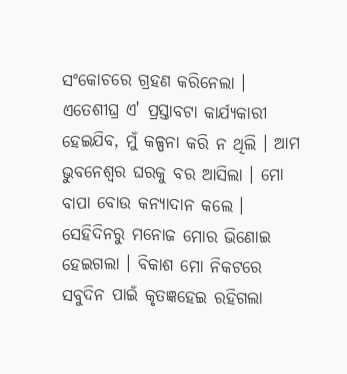ସଂକୋଚରେ ଗ୍ରହଣ କରିନେଲା । ଏତେଶୀଘ୍ର ଏ' ପ୍ରସ୍ତାବଟା କାର୍ଯ୍ୟକାରୀ ହେଇଯିବ, ମୁଁ କଳ୍ପନା କରି ନ ଥିଲି । ଆମ ଭୁବନେଶ୍ୱର ଘରକୁ ବର ଆସିଲା । ମୋ ବାପା ବୋଉ କନ୍ୟାଦାନ କଲେ । ସେହିଦିନରୁ ମନୋଜ ମୋର ଭିଣୋଇ ହେଇଗଲା । ବିକାଶ ମୋ ନିକଟରେ ସବୁଦିନ ପାଇଁ କୃତଜ୍ଞହେଇ ରହିଗଲା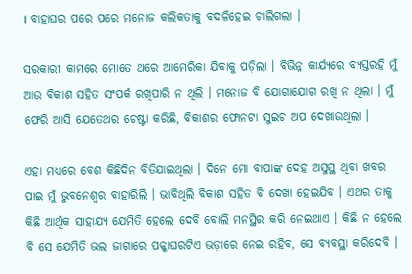। ବାହାଘର ପରେ ପରେ ମନୋଜ କଲିକତାକୁ ବଦଳିହେଇ ଚାଲିଗଲା ।

ସରକାରୀ କାମରେ ମୋତେ ଥରେ ଆମେରିକା ଯିବାକୁ ପଡ଼ିଲା । ବିଭିନ୍ନ କାର୍ଯ୍ୟରେ ବ୍ୟସ୍ତରହି ମୁଁ ଆଉ ବିକାଶ ସହିତ ସଂପର୍କ ରଖିପାରି ନ ଥିଲି । ମନୋଜ ବି ଯୋଗାଯୋଗ ରଖି ନ ଥିଲା । ମୁଁ ଫେରି ଆସି ଯେତେଥର ଚେଷ୍ଟା କରିଛି, ବିକାଶର ଫୋନଟା ସୁଇଚ ଅପ ଦେଖାଉଥିଲା ।

ଏହା ମଧ୍ୟରେ ବେଶ କିଛିଦିନ ବିତିଯାଇଥିଲା । ଦିନେ ମୋ ବାପାଙ୍କ ଦେହ ଅସୁସ୍ଥ ଥିବା ଖବର ପାଇ ମୁଁ ଭୁବନେଶ୍ୱର ବାହାରିଲି । ଭାବିଥିଲି ବିକାଶ ସହିତ ବି ଦେଖା ହେଇଯିବ । ଏଥର ତାକୁ କିଛି ଆର୍ଥିକ ସାହାଯ୍ୟ ଯେମିତି ହେଲେ ଦେବି ବୋଲି ମନସ୍ଥିର କରି ନେଇଥାଏ । କିଛି ନ ହେଲେ ବି ସେ ଯେମିତି ଭଲ ଜାଗାରେ ପକ୍କାଘରଟିଏ ଭଡ଼ାରେ ନେଇ ରହିବ, ସେ ବ୍ୟବସ୍ଥା କରିଦେବି ।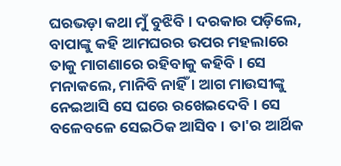ଘରଭଡ଼ା କଥା ମୁଁ ବୁଝିବି । ଦରକାର ପଡ଼ିଲେ, ବାପାଙ୍କୁ କହି ଆମଘରର ଉପର ମହଲାରେ ତାକୁ ମାଗଣାରେ ରହିବାକୁ କହିବି । ସେ ମନାକଲେ, ମାନିବି ନାହିଁ । ଆଗ ମାଉସୀଙ୍କୁ ନେଇଆସି ସେ ଘରେ ରଖେଇଦେବି । ସେ ବଳେବଳେ ସେଇଠିକ ଆସିବ । ତା'ର ଆର୍ଥିକ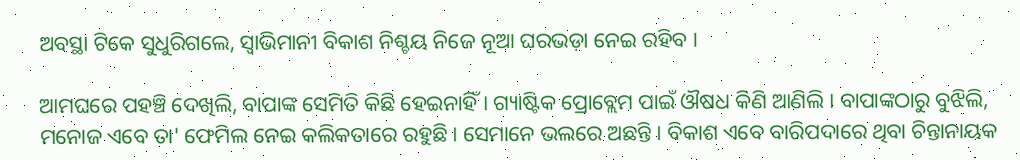ଅବସ୍ଥା ଟିକେ ସୁଧୁରିଗଲେ, ସ୍ୱାଭିମାନୀ ବିକାଶ ନିଶ୍ଚୟ ନିଜେ ନୂଆ ଘରଭଡ଼ା ନେଇ ରହିବ ।

ଆମଘରେ ପହଞ୍ଚି ଦେଖିଲି, ବାପାଙ୍କ ସେମିତି କିଛି ହେଇନାହିଁ । ଗ୍ୟାଷ୍ଟିକ ପ୍ରୋବ୍ଲେମ ପାଇଁ ଔଷଧ କିଣି ଆଣିଲି । ବାପାଙ୍କଠାରୁ ବୁଝିଲି, ମନୋଜ ଏବେ ତା' ଫେମିଲ ନେଇ କଲିକତାରେ ରହୁଛି । ସେମାନେ ଭଲରେ ଅଛନ୍ତି । ବିକାଶ ଏବେ ବାରିପଦାରେ ଥିବା ଚିନ୍ତାନାୟକ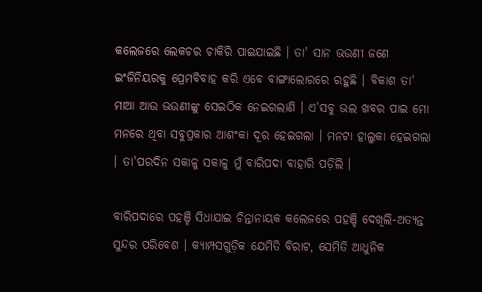କଲେଜରେ ଲେକଚର ଚାକିରି ପାଇଯାଇଛି । ତା' ସାନ ଭଉଣୀ ଜଣେ ଇଂଜିନିୟରକୁ ପ୍ରେମବିବାହ କରି ଏବେ ବାଙ୍ଗାଲୋରରେ ରହୁଛି । ବିକାଶ ତା' ମାଆ ଆଉ ଭଉଣୀଙ୍କୁ ସେଇଠିକ ନେଇଗଲାଣି । ଏ'ସବୁ ଭଲ ଖବର ପାଇ ମୋ ମନରେ ଥିବା ସବୁପ୍ରକାର ଆଶଂକା ଦୂର ହେଇଗଲା । ମନଟା ହାଲୁକା ହେଇଗଲା । ତା'ପରଦିନ ସକାଳୁ ସକାଳୁ ମୁଁ ବାରିପଦା ବାହାରି ପଡ଼ିଲି ।

ବାରିପଦାରେ ପହଞ୍ଚି ସିଧାଯାଇ ଚିନ୍ତାନାୟକ କଲେଜରେ ପହଞ୍ଚି ଦେଖିଲି-ଅତ୍ୟନ୍ତ ସୁନ୍ଦର ପରିବେଶ । କ୍ୟାମ୍ପସଗୁଡ଼ିକ ଯେମିତି ବିରାଟ, ସେମିତି ଆଧୁନିକ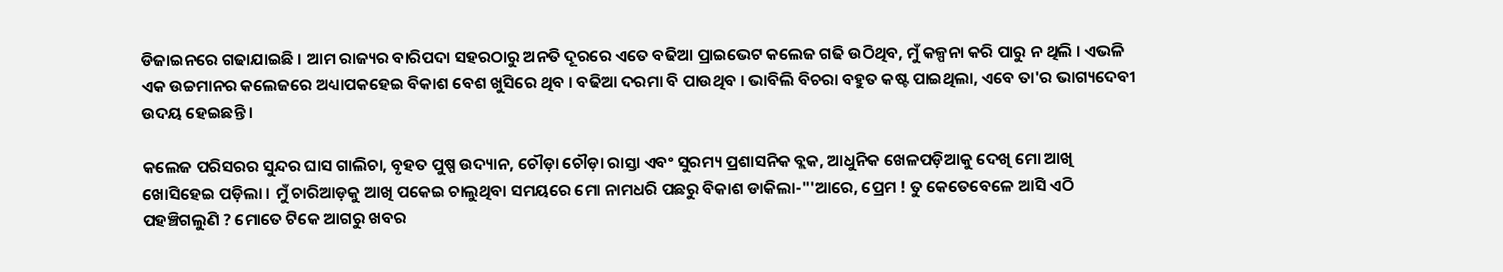ଡିଜାଇନରେ ଗଢାଯାଇଛି । ଆମ ରାଜ୍ୟର ବାରିପଦା ସହରଠାରୁ ଅନତି ଦୂରରେ ଏତେ ବଢିଆ ପ୍ରାଇଭେଟ କଲେଜ ଗଢି ଉଠିଥିବ, ମୁଁ କଳ୍ପନା କରି ପାରୁ ନ ଥିଲି । ଏଭଳି ଏକ ଉଚ୍ଚମାନର କଲେଜରେ ଅଧ୍ୟାପକହେଇ ବିକାଶ ବେଶ ଖୁସିରେ ଥିବ । ବଢିଆ ଦରମା ବି ପାଉଥିବ । ଭାବିଲି ବିଚରା ବହୁତ କଷ୍ଟ ପାଇଥିଲା, ଏବେ ତା'ର ଭାଗ୍ୟଦେବୀ ଉଦୟ ହେଇଛନ୍ତି ।

କଲେଜ ପରିସରର ସୁନ୍ଦର ଘାସ ଗାଲିଚା, ବୃହତ ପୁଷ୍ପ ଉଦ୍ୟାନ, ଚୌଡ଼ା ଚୌଡ଼ା ରାସ୍ତା ଏବଂ ସୁରମ୍ୟ ପ୍ରଶାସନିକ ବ୍ଲକ, ଆଧୁନିକ ଖେଳପଡ଼ିଆକୁ ଦେଖି ମୋ ଆଖି ଖୋସିହେଇ ପଡ଼ିଲା । ମୁଁ ଚାରିଆଡ଼କୁ ଆଖି ପକେଇ ଚାଲୁଥିବା ସମୟରେ ମୋ ନାମଧରି ପଛରୁ ବିକାଶ ଡାକିଲା-"'ଆରେ, ପ୍ରେମ ! ତୁ କେତେବେଳେ ଆସି ଏଠି ପହଞ୍ଚିଗଲୁଣି ? ମୋତେ ଟିକେ ଆଗରୁ ଖବର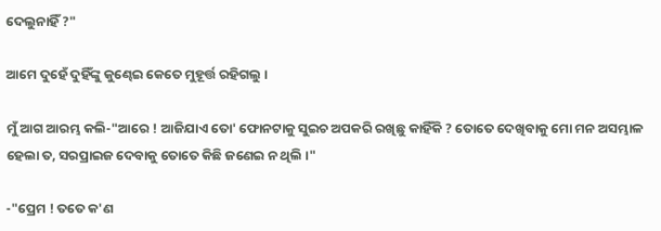ଦେଲୁନାହିଁ ?"

ଆମେ ଦୁହେଁ ଦୁହିଁଙ୍କୁ କୁଣ୍ଢେଇ କେତେ ମୁହୂର୍ତ୍ତ ରହିଗଲୁ ।

ମୁଁ ଆଗ ଆରମ୍ଭ କଲି-"ଆରେ ! ଆଜିଯାଏ ତୋ' ଫୋନଟାକୁ ସୁଇଚ ଅପକରି ରଖିଛୁ କାହିଁକି ? ତୋତେ ଦେଖିବାକୁ ମୋ ମନ ଅସମ୍ଭାଳ ହେଲା ତ, ସରପ୍ରାଇଜ ଦେବାକୁ ତୋତେ କିଛି ଜଣେଇ ନ ଥିଲି ।"

-"ପ୍ରେମ ! ତତେ କ'ଣ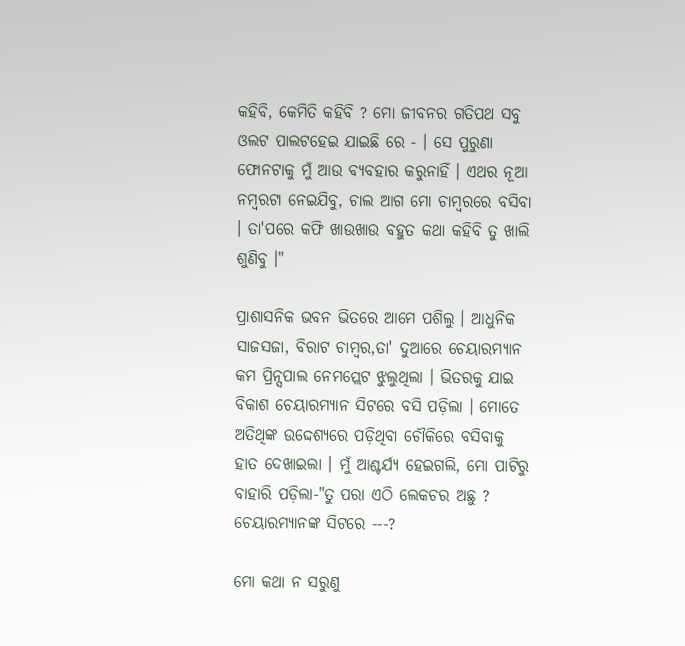କହିବି, କେମିତି କହିବି ? ମୋ ଜୀବନର ଗତିପଥ ସବୁ ଓଲଟ ପାଲଟହେଇ ଯାଇଛି ରେ - । ସେ ପୁରୁଣା ଫୋନଟାକୁ ମୁଁ ଆଉ ବ୍ୟବହାର କରୁନାହିଁ । ଏଥର ନୂଆ ନମ୍ବରଟା ନେଇଯିବୁ, ଚାଲ ଆଗ ମୋ ଚାମ୍ବରରେ ବସିବା । ତା'ପରେ କଫି ଖାଉଖାଉ ବହୁତ କଥା କହିବି ତୁ ଖାଲି ଶୁଣିବୁ ।"

ପ୍ରାଶାସନିକ ଭବନ ଭିତରେ ଆମେ ପଶିଲୁ । ଆଧୁନିକ ସାଜସଜା, ବିରାଟ ଚାମ୍ବର,ତା' ଦୁଆରେ ଚେୟାରମ୍ୟାନ କମ ପ୍ରିନ୍ସପାଲ ନେମପ୍ଲେଟ ଝୁଲୁଥିଲା । ଭିତରକୁ ଯାଇ ବିକାଶ ଚେୟାରମ୍ୟାନ ସିଟରେ ବସି ପଡ଼ିଲା । ମୋତେ ଅତିଥିଙ୍କ ଉଦ୍ଦେଶ୍ୟରେ ପଡ଼ିଥିବା ଚୌକିରେ ବସିବାକୁ ହାତ ଦେଖାଇଲା । ମୁଁ ଆଶ୍ଚର୍ଯ୍ୟ ହେଇଗଲି, ମୋ ପାଟିରୁ ବାହାରି ପଡ଼ିଲା-"ତୁ ପରା ଏଠି ଲେକଚର ଅଛୁ ? ଚେୟାରମ୍ୟାନଙ୍କ ସିଟରେ ---?

ମୋ କଥା ନ ସରୁଣୁ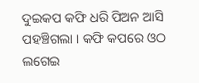ଦୁଇକପ କଫି ଧରି ପିଅନ ଆସି ପହଞ୍ଚିଗଲା । କଫି କପରେ ଓଠ ଲଗେଇ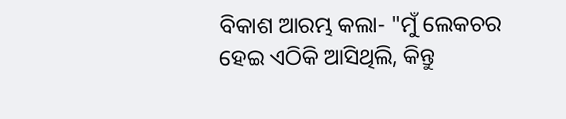ବିକାଶ ଆରମ୍ଭ କଲା- "ମୁଁ ଲେକଚର ହେଇ ଏଠିକି ଆସିଥିଲି, କିନ୍ତୁ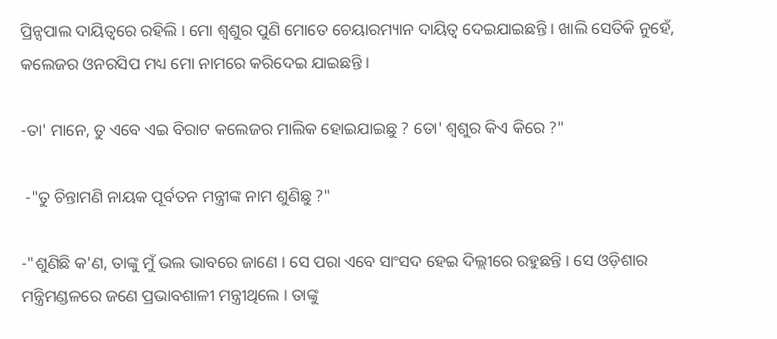ପ୍ରିନ୍ସପାଲ ଦାୟିତ୍ୱରେ ରହିଲି । ମୋ ଶ୍ୱଶୁର ପୁଣି ମୋତେ ଚେୟାରମ୍ୟାନ ଦାୟିତ୍ୱ ଦେଇଯାଇଛନ୍ତି । ଖାଲି ସେତିକି ନୁହେଁ, କଲେଜର ଓନରସିପ ମଧ୍ୟ ମୋ ନାମରେ କରିଦେଇ ଯାଇଛନ୍ତି ।

-ତା' ମାନେ, ତୁ ଏବେ ଏଇ ବିରାଟ କଲେଜର ମାଲିକ ହୋଇଯାଇଛୁ ? ତୋ' ଶ୍ୱଶୁର କିଏ କିରେ ?"

 -"ତୁ ଚିନ୍ତାମଣି ନାୟକ ପୂର୍ବତନ ମନ୍ତ୍ରୀଙ୍କ ନାମ ଶୁଣିଛୁ ?"

-"ଶୁଣିଛି କ'ଣ, ତାଙ୍କୁ ମୁଁ ଭଲ ଭାବରେ ଜାଣେ । ସେ ପରା ଏବେ ସାଂସଦ ହେଇ ଦିଲ୍ଲୀରେ ରହୁଛନ୍ତି । ସେ ଓଡ଼ିଶାର ମନ୍ତ୍ରିମଣ୍ଡଳରେ ଜଣେ ପ୍ରଭାବଶାଳୀ ମନ୍ତ୍ରୀଥିଲେ । ତାଙ୍କୁ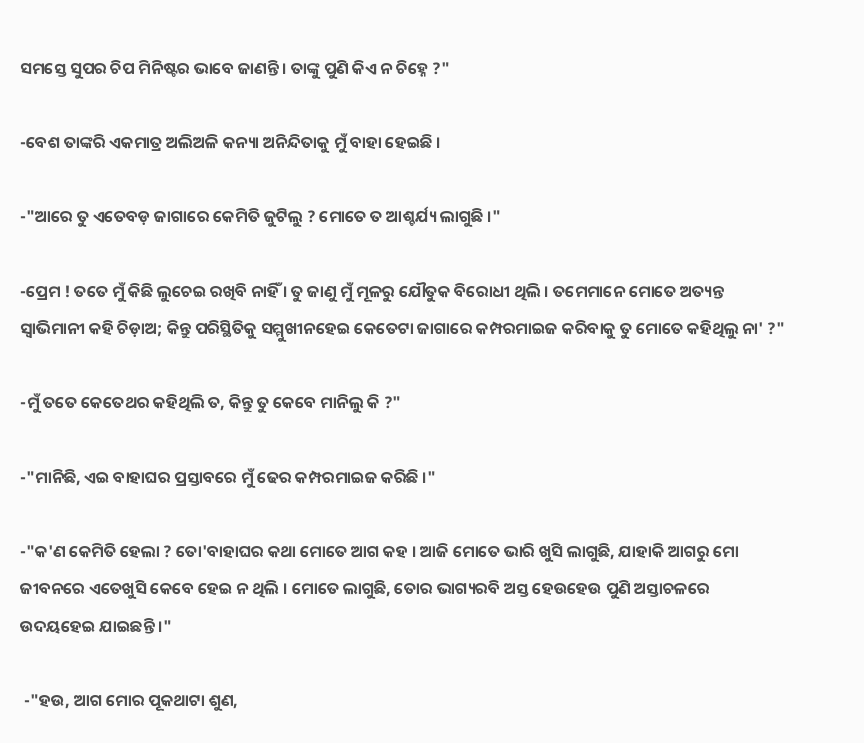ସମସ୍ତେ ସୁପର ଚିପ ମିନିଷ୍ଟର ଭାବେ ଜାଣନ୍ତି । ତାଙ୍କୁ ପୁଣି କିଏ ନ ଚିହ୍ନେ ?"

-ବେଶ ତାଙ୍କରି ଏକମାତ୍ର ଅଲିଅଳି କନ୍ୟା ଅନିନ୍ଦିତାକୁ ମୁଁ ବାହା ହେଇଛି ।

-"ଆରେ ତୁ ଏତେବଡ଼ ଜାଗାରେ କେମିତି ଜୁଟିଲୁ ? ମୋତେ ତ ଆଶ୍ଚର୍ଯ୍ୟ ଲାଗୁଛି ।"

-ପ୍ରେମ ! ତତେ ମୁଁ କିଛି ଲୁଚେଇ ରଖିବି ନାହିଁ । ତୁ ଜାଣୁ ମୁଁ ମୂଳରୁ ଯୌତୁକ ବିରୋଧୀ ଥିଲି । ତମେମାନେ ମୋତେ ଅତ୍ୟନ୍ତ ସ୍ୱାଭିମାନୀ କହି ଚିଡ଼ାଅ; କିନ୍ତୁ ପରିସ୍ଥିତିକୁ ସମ୍ମୁଖୀନହେଇ କେତେଟା ଜାଗାରେ କମ୍ପରମାଇଜ କରିବାକୁ ତୁ ମୋତେ କହିଥିଲୁ ନା' ?"

-ମୁଁ ତତେ କେତେଥର କହିଥିଲି ତ, କିନ୍ତୁ ତୁ କେବେ ମାନିଲୁ କି ?"

-"ମାନିଛି, ଏଇ ବାହାଘର ପ୍ରସ୍ତାବରେ ମୁଁ ଢେର କମ୍ପରମାଇଜ କରିଛି ।"

-"କ'ଣ କେମିତି ହେଲା ? ତୋ'ବାହାଘର କଥା ମୋତେ ଆଗ କହ । ଆଜି ମୋତେ ଭାରି ଖୁସି ଲାଗୁଛି, ଯାହାକି ଆଗରୁ ମୋ ଜୀବନରେ ଏତେଖୁସି କେବେ ହେଇ ନ ଥିଲି । ମୋତେ ଲାଗୁଛି, ତୋର ଭାଗ୍ୟରବି ଅସ୍ତ ହେଉହେଉ ପୁଣି ଅସ୍ତାଚଳରେ ଉଦୟହେଇ ଯାଇଛନ୍ତି ।"

 -"ହଉ, ଆଗ ମୋର ପୂକଥାଟା ଶୁଣ,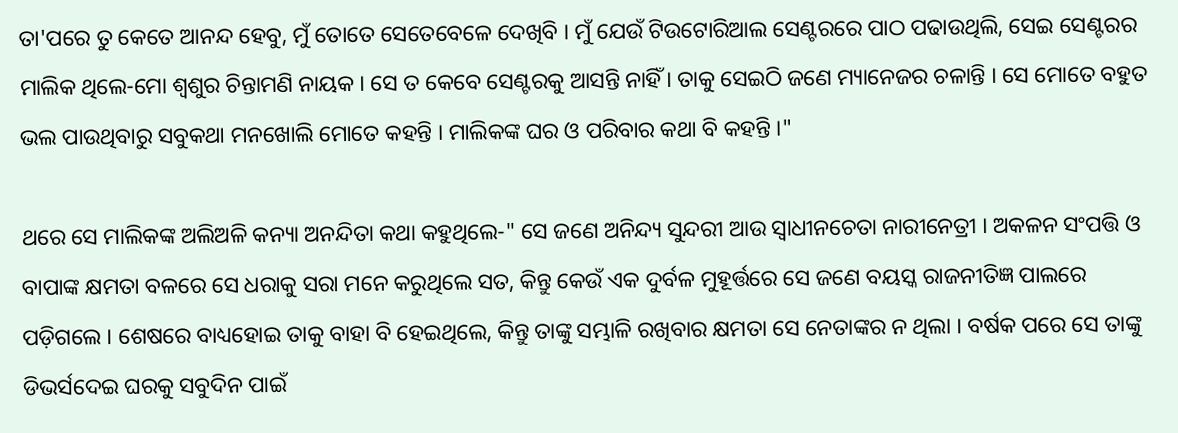ତା'ପରେ ତୁ କେତେ ଆନନ୍ଦ ହେବୁ, ମୁଁ ତୋତେ ସେତେବେଳେ ଦେଖିବି । ମୁଁ ଯେଉଁ ଟିଉଟୋରିଆଲ ସେଣ୍ଟରରେ ପାଠ ପଢାଉଥିଲି, ସେଇ ସେଣ୍ଟରର ମାଲିକ ଥିଲେ-ମୋ ଶ୍ୱଶୁର ଚିନ୍ତାମଣି ନାୟକ । ସେ ତ କେବେ ସେଣ୍ଟରକୁ ଆସନ୍ତି ନାହିଁ । ତାକୁ ସେଇଠି ଜଣେ ମ୍ୟାନେଜର ଚଳାନ୍ତି । ସେ ମୋତେ ବହୁତ ଭଲ ପାଉଥିବାରୁ ସବୁକଥା ମନଖୋଲି ମୋତେ କହନ୍ତି । ମାଲିକଙ୍କ ଘର ଓ ପରିବାର କଥା ବି କହନ୍ତି ।"

ଥରେ ସେ ମାଲିକଙ୍କ ଅଲିଅଳି କନ୍ୟା ଅନନ୍ଦିତା କଥା କହୁଥିଲେ-" ସେ ଜଣେ ଅନିନ୍ଦ୍ୟ ସୁନ୍ଦରୀ ଆଉ ସ୍ୱାଧୀନଚେତା ନାରୀନେତ୍ରୀ । ଅକଳନ ସଂପତ୍ତି ଓ ବାପାଙ୍କ କ୍ଷମତା ବଳରେ ସେ ଧରାକୁ ସରା ମନେ କରୁଥିଲେ ସତ, କିନ୍ତୁ କେଉଁ ଏକ ଦୁର୍ବଳ ମୁହୂର୍ତ୍ତରେ ସେ ଜଣେ ବୟସ୍କ ରାଜନୀତିଜ୍ଞ ପାଲରେ ପଡ଼ିଗଲେ । ଶେଷରେ ବାଧ୍ୟହୋଇ ତାକୁ ବାହା ବି ହେଇଥିଲେ, କିନ୍ତୁ ତାଙ୍କୁ ସମ୍ଭାଳି ରଖିବାର କ୍ଷମତା ସେ ନେତାଙ୍କର ନ ଥିଲା । ବର୍ଷକ ପରେ ସେ ତାଙ୍କୁ ଡିଭର୍ସଦେଇ ଘରକୁ ସବୁଦିନ ପାଇଁ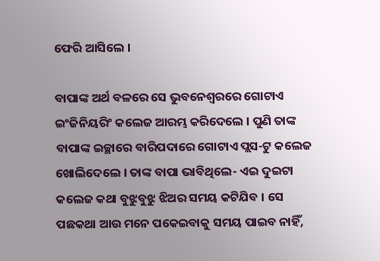ଫେରି ଆସିଲେ ।

ବାପାଙ୍କ ଅର୍ଥ ବଳରେ ସେ ଭୁବନେଶ୍ୱରରେ ଗୋଟାଏ ଇଂଜିନିୟରିଂ କଲେଜ ଆରମ୍ଭ କରିଦେଲେ । ପୁଣି ତାଙ୍କ ବାପାଙ୍କ ଇଚ୍ଛାରେ ବାରିପଦାରେ ଗୋଟାଏ ପ୍ଲସ-ଟୁ କଲେଜ ଖୋଲିଦେଲେ । ତାଙ୍କ ବାପା ଭାବିଥିଲେ- ଏଇ ଦୁଇଟା କଲେଜ କଥା ବୁଝୁବୁଝୁ ଝିଅର ସମୟ କଟିଯିବ । ସେ ପଛକଥା ଆଉ ମନେ ପକେଇବାକୁ ସମୟ ପାଇବ ନାହିଁ,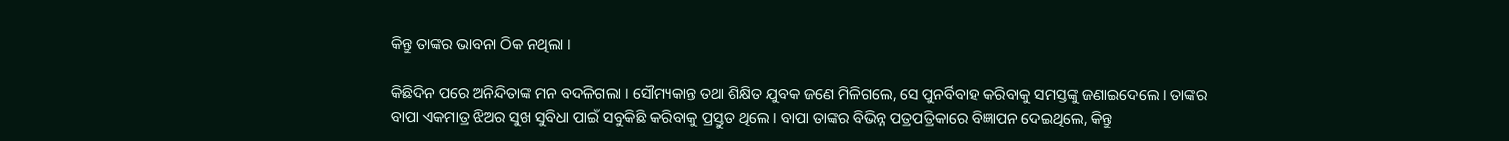କିନ୍ତୁ ତାଙ୍କର ଭାବନା ଠିକ ନଥିଲା ।

କିଛିଦିନ ପରେ ଅନିନ୍ଦିତାଙ୍କ ମନ ବଦଳିଗଲା । ସୌମ୍ୟକାନ୍ତ ତଥା ଶିକ୍ଷିତ ଯୁବକ ଜଣେ ମିଳିଗଲେ, ସେ ପୁନର୍ବିବାହ କରିବାକୁ ସମସ୍ତଙ୍କୁ ଜଣାଇଦେଲେ । ତାଙ୍କର ବାପା ଏକମାତ୍ର ଝିଅର ସୁଖ ସୁବିଧା ପାଇଁ ସବୁକିଛି କରିବାକୁ ପ୍ରସ୍ତୁତ ଥିଲେ । ବାପା ତାଙ୍କର ବିଭିନ୍ନ ପତ୍ରପତ୍ରିକାରେ ବିଜ୍ଞାପନ ଦେଇଥିଲେ, କିନ୍ତୁ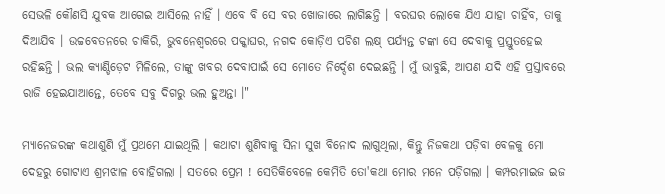ସେଭଳି କୌଣସି ଯୁବକ ଆଗେଇ ଆସିଲେ ନାହିଁ । ଏବେ ବି ସେ ବର ଖୋଜାରେ ଲାଗିଛନ୍ତି । ବରଘର ଲୋକେ ଯିଏ ଯାହା ଚାହିଁବ, ତାକୁ ଦିଆଯିବ । ଉଚ୍ଚବେତନରେ ଚାକିରି, ଭୁବନେଶ୍ୱରରେ ପକ୍କାଘର, ନଗଦ କୋଡ଼ିଏ ପଚିଶ ଲକ୍ଷ୍ ପର୍ଯ୍ୟନ୍ତ ଟଙ୍କା ସେ ଦେବାକୁ ପ୍ରସ୍ତୁତହେଇ ରହିଛନ୍ତି । ଭଲ କ୍ୟାଣ୍ଡିଡ଼େଟ ମିଳିଲେ, ତାଙ୍କୁ ଖବର ଦେବାପାଇଁ ସେ ମୋତେ ନିର୍ଦ୍ଦେଶ ଦେଇଛନ୍ତି । ମୁଁ ଭାବୁଛି, ଆପଣ ଯଦି ଏହି ପ୍ରସ୍ତାବରେ ରାଜି ହେଇଯାଆନ୍ତେ, ତେବେ ସବୁ ଦିଗରୁ ଭଲ ହୁଅନ୍ତା ।"

ମ୍ୟାନେଜରଙ୍କ କଥାଶୁଣି ମୁଁ ପ୍ରଥମେ ଯାଇଥିଲି । କଥାଟା ଶୁଣିବାକୁ ସିନା ସୁଖ ବିନୋଦ ଲାଗୁଥିଲା, କିନ୍ତୁ ନିଜକଥା ପଡ଼ିବା ବେଳକୁ ମୋ ଦେହରୁ ଗୋଟାଏ ଶ୍ରମଝାଳ ବୋହିଗଲା । ସତରେ ପ୍ରେମ ! ସେତିକିବେଳେ କେମିତି ତୋ'କଥା ମୋର ମନେ ପଡ଼ିଗଲା । କମ୍ପରମାଇଜ ଇଜ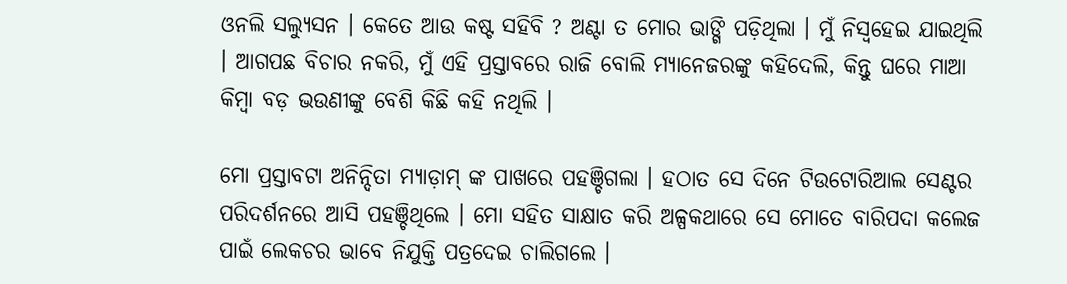ଓନଲି ସଲ୍ୟୁସନ । କେତେ ଆଉ କଷ୍ଟ ସହିବି ? ଅଣ୍ଟା ତ ମୋର ଭାଙ୍ଗି ପଡ଼ିଥିଲା । ମୁଁ ନିସ୍ଵହେଇ ଯାଇଥିଲି । ଆଗପଛ ବିଚାର ନକରି, ମୁଁ ଏହି ପ୍ରସ୍ତାବରେ ରାଜି ବୋଲି ମ୍ୟାନେଜରଙ୍କୁ କହିଦେଲି, କିନ୍ତୁ ଘରେ ମାଆ କିମ୍ବା ବଡ଼ ଭଉଣୀଙ୍କୁ ବେଶି କିଛି କହି ନଥିଲି ।

ମୋ ପ୍ରସ୍ତାବଟା ଅନିନ୍ଦିତା ମ୍ୟାଡ଼ାମ୍ ଙ୍କ ପାଖରେ ପହଞ୍ଚିଗଲା । ହଠାତ ସେ ଦିନେ ଟିଉଟୋରିଆଲ ସେଣ୍ଟର ପରିଦର୍ଶନରେ ଆସି ପହଞ୍ଚିଥିଲେ । ମୋ ସହିତ ସାକ୍ଷାତ କରି ଅଳ୍ପକଥାରେ ସେ ମୋତେ ବାରିପଦା କଲେଜ ପାଇଁ ଲେକଚର ଭାବେ ନିଯୁକ୍ତି ପତ୍ରଦେଇ ଚାଲିଗଲେ ।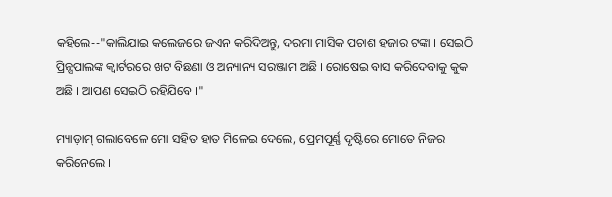କହିଲେ--"କାଲିଯାଇ କଲେଜରେ ଜଏନ କରିଦିଅନ୍ତୁ, ଦରମା ମାସିକ ପଚାଶ ହଜାର ଟଙ୍କା । ସେଇଠି ପ୍ରିନ୍ସପାଲଙ୍କ କ୍ୱାର୍ଟରରେ ଖଟ ବିଛଣା ଓ ଅନ୍ୟାନ୍ୟ ସରଞ୍ଜାମ ଅଛି । ରୋଷେଇ ବାସ କରିଦେବାକୁ କୁକ ଅଛି । ଆପଣ ସେଇଠି ରହିଯିବେ ।"

ମ୍ୟାଡ଼ାମ୍ ଗଲାବେଳେ ମୋ ସହିତ ହାତ ମିଳେଇ ଦେଲେ, ପ୍ରେମପୂର୍ଣ୍ଣ ଦୃଷ୍ଟିରେ ମୋତେ ନିଜର କରିନେଲେ ।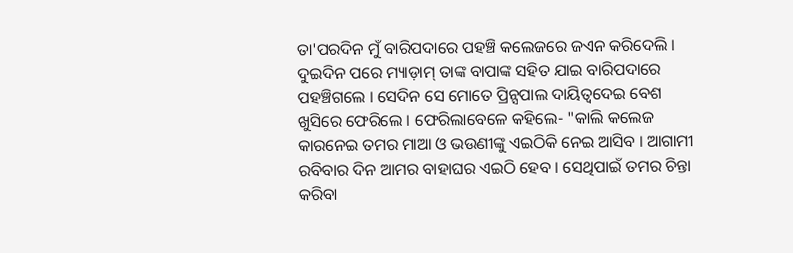ତା'ପରଦିନ ମୁଁ ବାରିପଦାରେ ପହଞ୍ଚି କଲେଜରେ ଜଏନ କରିଦେଲି । ଦୁଇଦିନ ପରେ ମ୍ୟାଡ଼ାମ୍ ତାଙ୍କ ବାପାଙ୍କ ସହିତ ଯାଇ ବାରିପଦାରେ ପହଞ୍ଚିଗଲେ । ସେଦିନ ସେ ମୋତେ ପ୍ରିନ୍ସପାଲ ଦାୟିତ୍ୱଦେଇ ବେଶ ଖୁସିରେ ଫେରିଲେ । ଫେରିଲାବେଳେ କହିଲେ- "କାଲି କଲେଜ କାରନେଇ ତମର ମାଆ ଓ ଭଉଣୀଙ୍କୁ ଏଇଠିକି ନେଇ ଆସିବ । ଆଗାମୀ ରବିବାର ଦିନ ଆମର ବାହାଘର ଏଇଠି ହେବ । ସେଥିପାଇଁ ତମର ଚିନ୍ତା କରିବା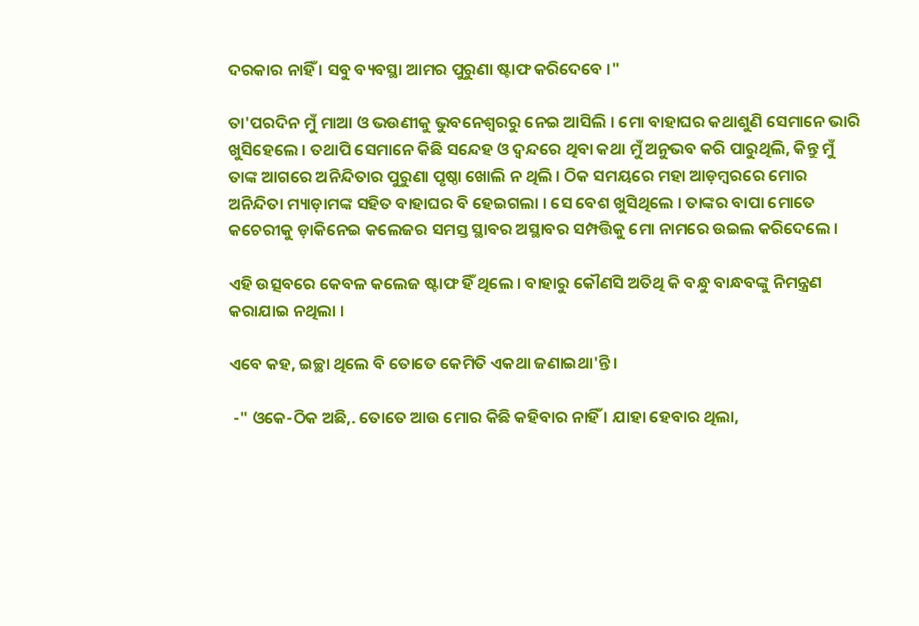ଦରକାର ନାହିଁ । ସବୁ ବ୍ୟବସ୍ଥା ଆମର ପୁରୁଣା ଷ୍ଟାଫ କରିଦେବେ ।"

ତା'ପରଦିନ ମୁଁ ମାଆ ଓ ଭଉଣୀକୁ ଭୁବନେଶ୍ୱରରୁ ନେଇ ଆସିଲି । ମୋ ବାହାଘର କଥାଶୁଣି ସେମାନେ ଭାରି ଖୁସିହେଲେ । ତଥାପି ସେମାନେ କିଛି ସନ୍ଦେହ ଓ ଦ୍ଵନ୍ଦରେ ଥିବା କଥା ମୁଁ ଅନୁଭବ କରି ପାରୁଥିଲି, କିନ୍ତୁ ମୁଁ ତାଙ୍କ ଆଗରେ ଅନିନ୍ଦିତାର ପୁରୁଣା ପୃଷ୍ଠା ଖୋଲି ନ ଥିଲି । ଠିକ ସମୟରେ ମହା ଆଡ଼ମ୍ବରରେ ମୋର ଅନିନ୍ଦିତା ମ୍ୟାଡ଼ାମଙ୍କ ସହିତ ବାହାଘର ବି ହେଇଗଲା । ସେ ବେଶ ଖୁସିଥିଲେ । ତାଙ୍କର ବାପା ମୋତେ କଚେରୀକୁ ଡ଼ାକିନେଇ କଲେଜର ସମସ୍ତ ସ୍ଥାବର ଅସ୍ଥାବର ସମ୍ପତ୍ତିକୁ ମୋ ନାମରେ ଉଇଲ କରିଦେଲେ ।

ଏହି ଉତ୍ସବରେ କେବଳ କଲେଜ ଷ୍ଟାଫ ହିଁ ଥିଲେ । ବାହାରୁ କୌଣସି ଅତିଥି କି ବନ୍ଧୁ ବାନ୍ଧବଙ୍କୁ ନିମନ୍ତ୍ରଣ କରାଯାଇ ନଥିଲା ।

ଏବେ କହ, ଇଚ୍ଛା ଥିଲେ ବି ତୋତେ କେମିତି ଏକଥା ଜଣାଇଥା'ନ୍ତି ।

 -" ଓକେ-ଠିକ ଅଛି,. ତୋତେ ଆଉ ମୋର କିଛି କହିବାର ନାହିଁ । ଯାହା ହେବାର ଥିଲା,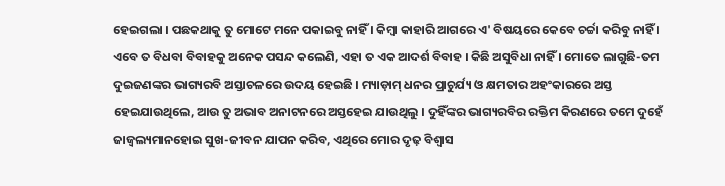ହେଇଗଲା । ପଛକଥାକୁ ତୁ ମୋଟେ ମନେ ପକାଇବୁ ନାହିଁ । କିମ୍ବା କାହାରି ଆଗରେ ଏ' ବିଷୟରେ କେବେ ଚର୍ଚ୍ଚା କରିବୁ ନାହିଁ । ଏବେ ତ ବିଧବା ବିବାହକୁ ଅନେକ ପସନ୍ଦ କଲେଣି, ଏହା ତ ଏକ ଆଦର୍ଶ ବିବାହ । କିଛି ଅସୁବିଧା ନାହିଁ । ମୋତେ ଲାଗୁଛି-ତମ ଦୁଇଜଣଙ୍କର ଭାଗ୍ୟରବି ଅସ୍ତାଚଳରେ ଉଦୟ ହେଇଛି । ମ୍ୟାଡ଼ାମ୍ ଧନର ପ୍ରାଚୁର୍ଯ୍ୟ ଓ କ୍ଷମତାର ଅହଂକାରରେ ଅସ୍ତ ହେଇଯାଉଥିଲେ, ଆଉ ତୁ ଅଭାବ ଅନାଟନରେ ଅସ୍ତହେଇ ଯାଉଥିଲୁ । ଦୁହିଁଙ୍କର ଭାଗ୍ୟରବିର ରକ୍ତିମ କିରଣରେ ତମେ ଦୁହେଁ ଜାଜ୍ୱଲ୍ୟମାନହୋଇ ସୁଖ-ଜୀବନ ଯାପନ କରିବ, ଏଥିରେ ମୋର ଦୃଢ଼ ବିଶ୍ୱାସ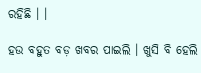ରହିଛି । ।

ହଉ ବହୁତ ବଡ଼ ଖବର ପାଇଲି । ଖୁସି ବି ହେଲି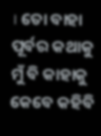। ତୋ ବାହା ପୂର୍ବର କଥାକୁ ମୁଁ ବି କାହାକୁ କେବେ କହିବି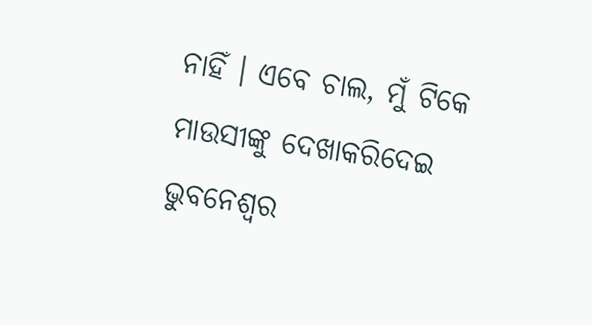ନାହିଁ । ଏବେ ଚାଲ, ମୁଁ ଟିକେ ମାଉସୀଙ୍କୁ ଦେଖାକରିଦେଇ ଭୁବନେଶ୍ୱର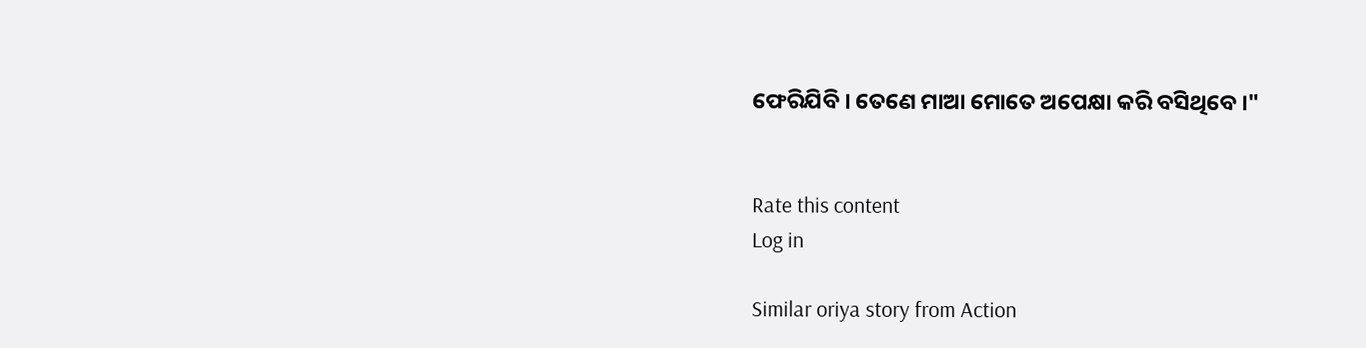ଫେରିଯିବି । ତେଣେ ମାଆ ମୋତେ ଅପେକ୍ଷା କରି ବସିଥିବେ ।"


Rate this content
Log in

Similar oriya story from Action